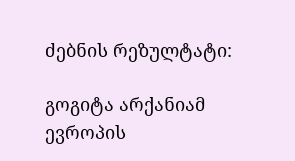ძებნის რეზულტატი:

გოგიტა არქანიამ ევროპის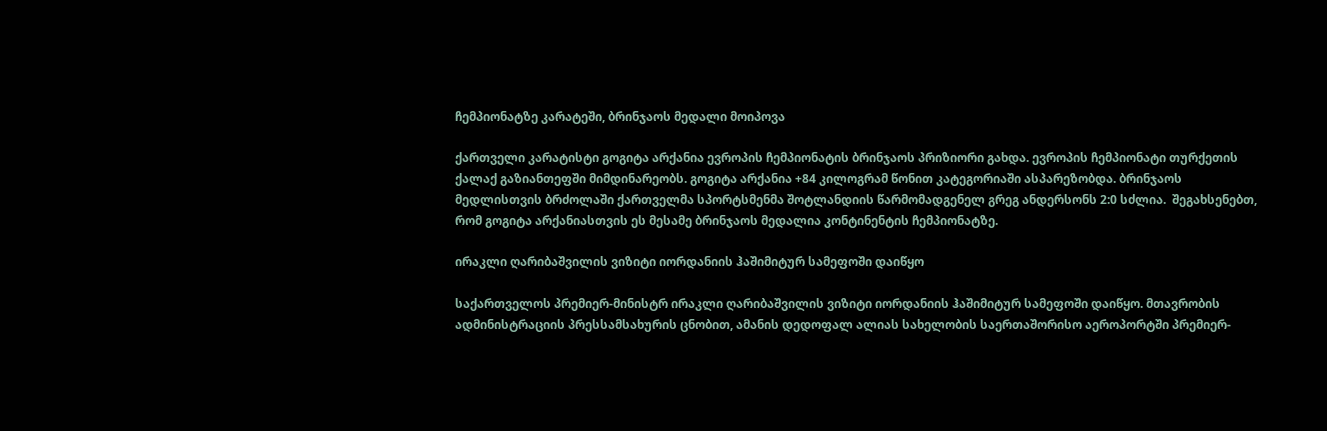ჩემპიონატზე კარატეში, ბრინჯაოს მედალი მოიპოვა

ქართველი კარატისტი გოგიტა არქანია ევროპის ჩემპიონატის ბრინჯაოს პრიზიორი გახდა. ევროპის ჩემპიონატი თურქეთის ქალაქ გაზიანთეფში მიმდინარეობს. გოგიტა არქანია +84 კილოგრამ წონით კატეგორიაში ასპარეზობდა. ბრინჯაოს მედლისთვის ბრძოლაში ქართველმა სპორტსმენმა შოტლანდიის წარმომადგენელ გრეგ ანდერსონს 2:0 სძლია.  შეგახსენებთ, რომ გოგიტა არქანიასთვის ეს მესამე ბრინჯაოს მედალია კონტინენტის ჩემპიონატზე.

ირაკლი ღარიბაშვილის ვიზიტი იორდანიის ჰაშიმიტურ სამეფოში დაიწყო

საქართველოს პრემიერ-მინისტრ ირაკლი ღარიბაშვილის ვიზიტი იორდანიის ჰაშიმიტურ სამეფოში დაიწყო. მთავრობის ადმინისტრაციის პრესსამსახურის ცნობით, ამანის დედოფალ ალიას სახელობის საერთაშორისო აეროპორტში პრემიერ-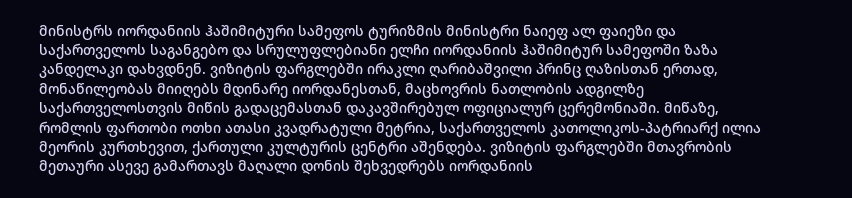მინისტრს იორდანიის ჰაშიმიტური სამეფოს ტურიზმის მინისტრი ნაიეფ ალ ფაიეზი და საქართველოს საგანგებო და სრულუფლებიანი ელჩი იორდანიის ჰაშიმიტურ სამეფოში ზაზა კანდელაკი დახვდნენ. ვიზიტის ფარგლებში ირაკლი ღარიბაშვილი პრინც ღაზისთან ერთად, მონაწილეობას მიიღებს მდინარე იორდანესთან, მაცხოვრის ნათლობის ადგილზე საქართველოსთვის მიწის გადაცემასთან დაკავშირებულ ოფიციალურ ცერემონიაში. მიწაზე, რომლის ფართობი ოთხი ათასი კვადრატული მეტრია, საქართველოს კათოლიკოს-პატრიარქ ილია მეორის კურთხევით, ქართული კულტურის ცენტრი აშენდება. ვიზიტის ფარგლებში მთავრობის მეთაური ასევე გამართავს მაღალი დონის შეხვედრებს იორდანიის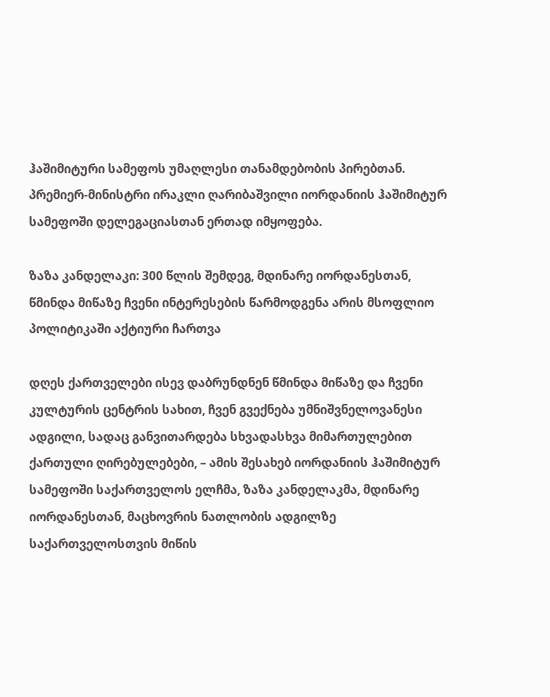ჰაშიმიტური სამეფოს უმაღლესი თანამდებობის პირებთან. პრემიერ-მინისტრი ირაკლი ღარიბაშვილი იორდანიის ჰაშიმიტურ სამეფოში დელეგაციასთან ერთად იმყოფება.

ზაზა კანდელაკი: 300 წლის შემდეგ, მდინარე იორდანესთან, წმინდა მიწაზე ჩვენი ინტერესების წარმოდგენა არის მსოფლიო პოლიტიკაში აქტიური ჩართვა

დღეს ქართველები ისევ დაბრუნდნენ წმინდა მიწაზე და ჩვენი კულტურის ცენტრის სახით, ჩვენ გვექნება უმნიშვნელოვანესი ადგილი, სადაც განვითარდება სხვადასხვა მიმართულებით ქართული ღირებულებები, – ამის შესახებ იორდანიის ჰაშიმიტურ სამეფოში საქართველოს ელჩმა, ზაზა კანდელაკმა, მდინარე იორდანესთან, მაცხოვრის ნათლობის ადგილზე საქართველოსთვის მიწის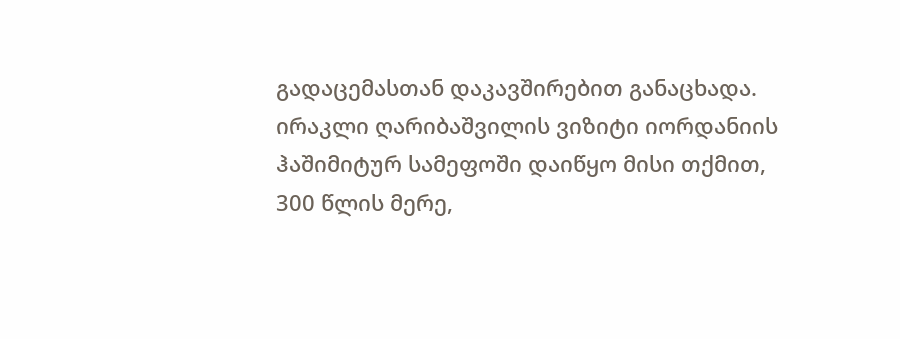გადაცემასთან დაკავშირებით განაცხადა. ირაკლი ღარიბაშვილის ვიზიტი იორდანიის ჰაშიმიტურ სამეფოში დაიწყო მისი თქმით, 300 წლის მერე,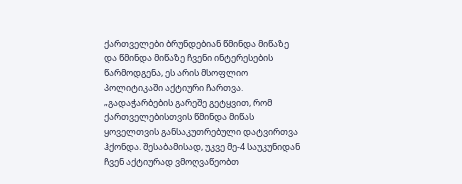ქართველები ბრუნდებიან წმინდა მიწაზე და წმინდა მიწაზე ჩვენი ინტერესების წარმოდგენა, ეს არის მსოფლიო პოლიტიკაში აქტიური ჩართვა. „გადაჭარბების გარეშე გეტყვით, რომ ქართველებისთვის წმინდა მიწას ყოველთვის განსაკუთრებული დატვირთვა ჰქონდა. შესაბამისად, უკვე მე-4 საუკუნიდან ჩვენ აქტიურად ვმოღვაწეობთ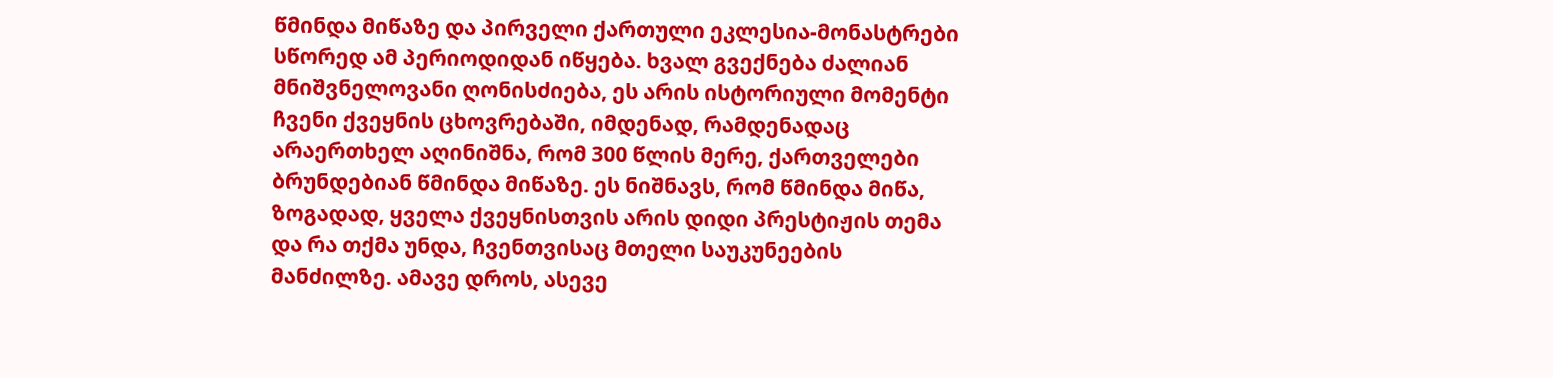წმინდა მიწაზე და პირველი ქართული ეკლესია-მონასტრები სწორედ ამ პერიოდიდან იწყება. ხვალ გვექნება ძალიან მნიშვნელოვანი ღონისძიება, ეს არის ისტორიული მომენტი ჩვენი ქვეყნის ცხოვრებაში, იმდენად, რამდენადაც არაერთხელ აღინიშნა, რომ 300 წლის მერე, ქართველები ბრუნდებიან წმინდა მიწაზე. ეს ნიშნავს, რომ წმინდა მიწა, ზოგადად, ყველა ქვეყნისთვის არის დიდი პრესტიჟის თემა და რა თქმა უნდა, ჩვენთვისაც მთელი საუკუნეების მანძილზე. ამავე დროს, ასევე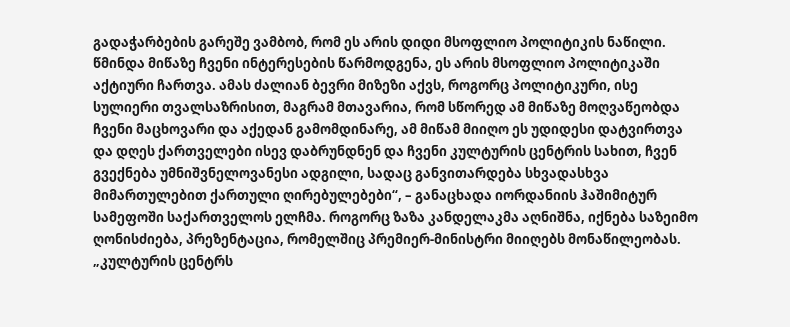გადაჭარბების გარეშე ვამბობ, რომ ეს არის დიდი მსოფლიო პოლიტიკის ნაწილი. წმინდა მიწაზე ჩვენი ინტერესების წარმოდგენა, ეს არის მსოფლიო პოლიტიკაში აქტიური ჩართვა. ამას ძალიან ბევრი მიზეზი აქვს, როგორც პოლიტიკური, ისე სულიერი თვალსაზრისით, მაგრამ მთავარია, რომ სწორედ ამ მიწაზე მოღვაწეობდა ჩვენი მაცხოვარი და აქედან გამომდინარე, ამ მიწამ მიიღო ეს უდიდესი დატვირთვა და დღეს ქართველები ისევ დაბრუნდნენ და ჩვენი კულტურის ცენტრის სახით, ჩვენ გვექნება უმნიშვნელოვანესი ადგილი, სადაც განვითარდება სხვადასხვა მიმართულებით ქართული ღირებულებები“, – განაცხადა იორდანიის ჰაშიმიტურ სამეფოში საქართველოს ელჩმა. როგორც ზაზა კანდელაკმა აღნიშნა, იქნება საზეიმო ღონისძიება, პრეზენტაცია, რომელშიც პრემიერ-მინისტრი მიიღებს მონაწილეობას. „კულტურის ცენტრს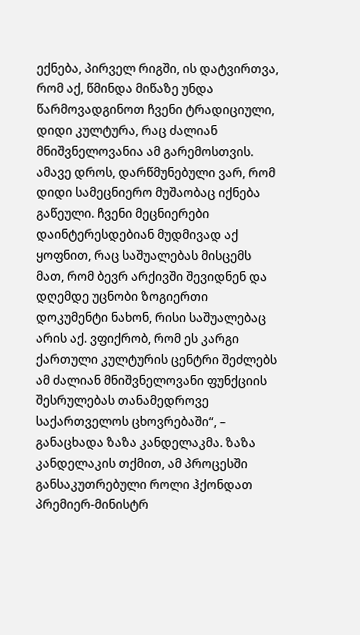ექნება, პირველ რიგში, ის დატვირთვა, რომ აქ, წმინდა მიწაზე უნდა წარმოვადგინოთ ჩვენი ტრადიციული, დიდი კულტურა, რაც ძალიან მნიშვნელოვანია ამ გარემოსთვის. ამავე დროს, დარწმუნებული ვარ, რომ დიდი სამეცნიერო მუშაობაც იქნება გაწეული. ჩვენი მეცნიერები დაინტერესდებიან მუდმივად აქ ყოფნით, რაც საშუალებას მისცემს მათ, რომ ბევრ არქივში შევიდნენ და დღემდე უცნობი ზოგიერთი დოკუმენტი ნახონ, რისი საშუალებაც არის აქ. ვფიქრობ, რომ ეს კარგი ქართული კულტურის ცენტრი შეძლებს ამ ძალიან მნიშვნელოვანი ფუნქციის შესრულებას თანამედროვე საქართველოს ცხოვრებაში“, – განაცხადა ზაზა კანდელაკმა. ზაზა კანდელაკის თქმით, ამ პროცესში განსაკუთრებული როლი ჰქონდათ პრემიერ-მინისტრ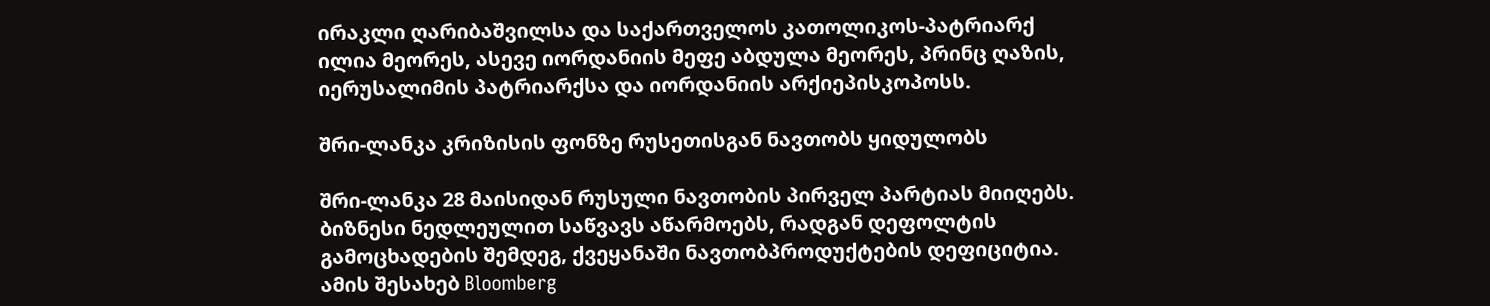ირაკლი ღარიბაშვილსა და საქართველოს კათოლიკოს-პატრიარქ ილია მეორეს, ასევე იორდანიის მეფე აბდულა მეორეს, პრინც ღაზის, იერუსალიმის პატრიარქსა და იორდანიის არქიეპისკოპოსს.

შრი-ლანკა კრიზისის ფონზე რუსეთისგან ნავთობს ყიდულობს

შრი-ლანკა 28 მაისიდან რუსული ნავთობის პირველ პარტიას მიიღებს. ბიზნესი ნედლეულით საწვავს აწარმოებს, რადგან დეფოლტის გამოცხადების შემდეგ, ქვეყანაში ნავთობპროდუქტების დეფიციტია. ამის შესახებ Bloomberg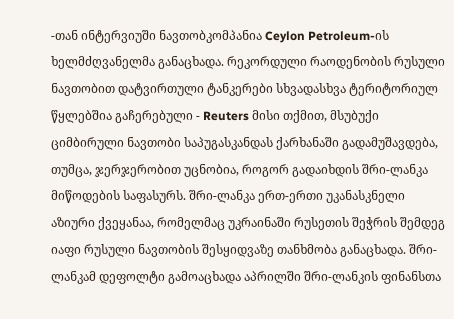-თან ინტერვიუში ნავთობკომპანია Ceylon Petroleum-ის ხელმძღვანელმა განაცხადა. რეკორდული რაოდენობის რუსული ნავთობით დატვირთული ტანკერები სხვადასხვა ტერიტორიულ წყლებშია გაჩერებული - Reuters მისი თქმით, მსუბუქი ციმბირული ნავთობი საპუგასკანდას ქარხანაში გადამუშავდება, თუმცა, ჯერჯერობით უცნობია, როგორ გადაიხდის შრი-ლანკა მიწოდების საფასურს. შრი-ლანკა ერთ-ერთი უკანასკნელი აზიური ქვეყანაა, რომელმაც უკრაინაში რუსეთის შეჭრის შემდეგ იაფი რუსული ნავთობის შესყიდვაზე თანხმობა განაცხადა. შრი-ლანკამ დეფოლტი გამოაცხადა აპრილში შრი-ლანკის ფინანსთა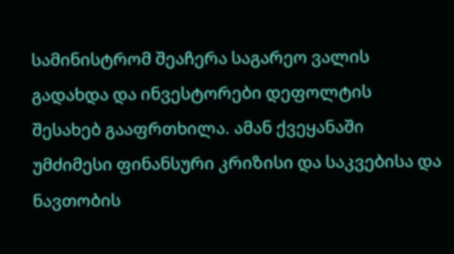სამინისტრომ შეაჩერა საგარეო ვალის გადახდა და ინვესტორები დეფოლტის შესახებ გააფრთხილა. ამან ქვეყანაში უმძიმესი ფინანსური კრიზისი და საკვებისა და ნავთობის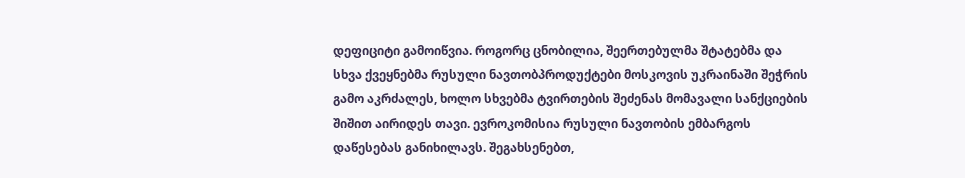დეფიციტი გამოიწვია. როგორც ცნობილია, შეერთებულმა შტატებმა და სხვა ქვეყნებმა რუსული ნავთობპროდუქტები მოსკოვის უკრაინაში შეჭრის გამო აკრძალეს, ხოლო სხვებმა ტვირთების შეძენას მომავალი სანქციების შიშით აირიდეს თავი. ევროკომისია რუსული ნავთობის ემბარგოს დაწესებას განიხილავს. შეგახსენებთ,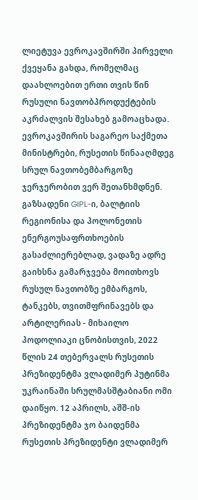ლიეტუვა ევროკავშირში პირველი ქვეყანა გახდა, რომელმაც დაახლოებით ერთი თვის წინ რუსული ნავთობპროდუქტების აკრძალვის შესახებ გამოაცხადა. ევროკავშირის საგარეო საქმეთა მინისტრები, რუსეთის წინააღმდეგ სრულ ნავთობემბარგოზე ჯერჯერობით ვერ შეთანხმდნენ. გაზსადენი GIPL-ი, ბალტიის რეგიონისა და პოლონეთის ენერგოუსაფრთხოების გასაძლიერებლად, ვადაზე ადრე გაიხსნა გამარჯვება მოითხოვს რუსულ ნავთობზე ემბარგოს, ტანკებს, თვითმფრინავებს და არტილერიას - მიხაილო პოდოლიაკი ცნობისთვის, 2022 წლის 24 თებერვალს რუსეთის პრეზიდენტმა ვლადიმერ პუტინმა უკრაინაში სრულმასშტაბიანი ომი დაიწყო. 12 აპრილს, აშშ-ის პრეზიდენტმა ჯო ბაიდენმა რუსეთის პრეზიდენტი ვლადიმერ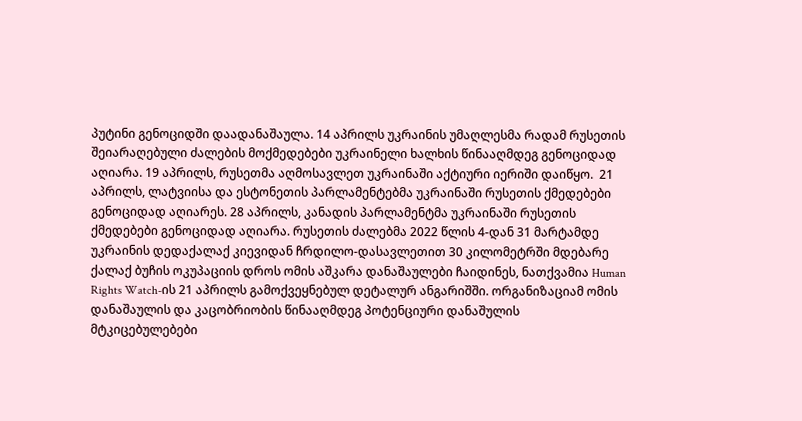პუტინი გენოციდში დაადანაშაულა. 14 აპრილს უკრაინის უმაღლესმა რადამ რუსეთის შეიარაღებული ძალების მოქმედებები უკრაინელი ხალხის წინააღმდეგ გენოციდად აღიარა. 19 აპრილს, რუსეთმა აღმოსავლეთ უკრაინაში აქტიური იერიში დაიწყო.  21 აპრილს, ლატვიისა და ესტონეთის პარლამენტებმა უკრაინაში რუსეთის ქმედებები გენოციდად აღიარეს. 28 აპრილს, კანადის პარლამენტმა უკრაინაში რუსეთის ქმედებები გენოციდად აღიარა. რუსეთის ძალებმა 2022 წლის 4-დან 31 მარტამდე უკრაინის დედაქალაქ კიევიდან ჩრდილო-დასავლეთით 30 კილომეტრში მდებარე ქალაქ ბუჩის ოკუპაციის დროს ომის აშკარა დანაშაულები ჩაიდინეს, ნათქვამია Human Rights Watch-ის 21 აპრილს გამოქვეყნებულ დეტალურ ანგარიშში. ორგანიზაციამ ომის დანაშაულის და კაცობრიობის წინააღმდეგ პოტენციური დანაშულის მტკიცებულებები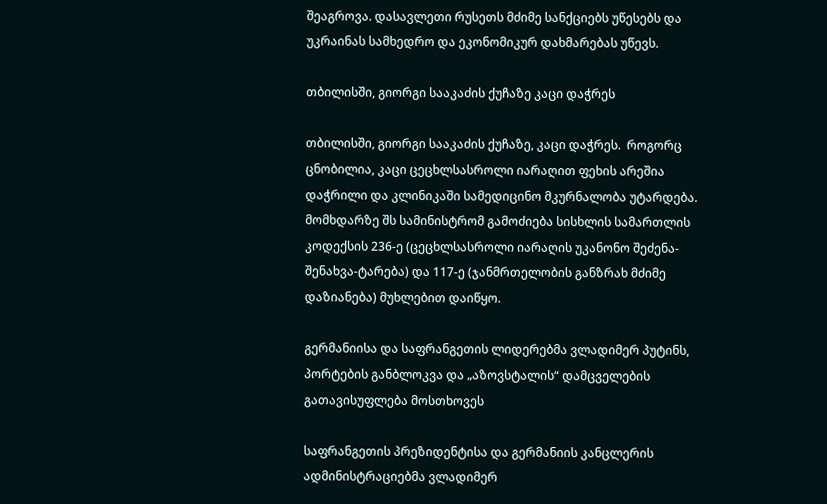შეაგროვა. დასავლეთი რუსეთს მძიმე სანქციებს უწესებს და უკრაინას სამხედრო და ეკონომიკურ დახმარებას უწევს.

თბილისში, გიორგი სააკაძის ქუჩაზე კაცი დაჭრეს

თბილისში, გიორგი სააკაძის ქუჩაზე, კაცი დაჭრეს.  როგორც ცნობილია, კაცი ცეცხლსასროლი იარაღით ფეხის არეშია დაჭრილი და კლინიკაში სამედიცინო მკურნალობა უტარდება. მომხდარზე შს სამინისტრომ გამოძიება სისხლის სამართლის კოდექსის 236-ე (ცეცხლსასროლი იარაღის უკანონო შეძენა-შენახვა-ტარება) და 117-ე (ჯანმრთელობის განზრახ მძიმე დაზიანება) მუხლებით დაიწყო.

გერმანიისა და საფრანგეთის ლიდერებმა ვლადიმერ პუტინს, პორტების განბლოკვა და „აზოვსტალის“ დამცველების გათავისუფლება მოსთხოვეს

საფრანგეთის პრეზიდენტისა და გერმანიის კანცლერის ადმინისტრაციებმა ვლადიმერ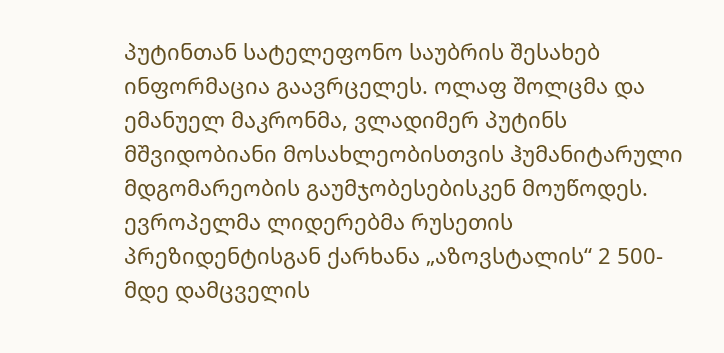პუტინთან სატელეფონო საუბრის შესახებ ინფორმაცია გაავრცელეს. ოლაფ შოლცმა და ემანუელ მაკრონმა, ვლადიმერ პუტინს მშვიდობიანი მოსახლეობისთვის ჰუმანიტარული მდგომარეობის გაუმჯობესებისკენ მოუწოდეს. ევროპელმა ლიდერებმა რუსეთის პრეზიდენტისგან ქარხანა „აზოვსტალის“ 2 500-მდე დამცველის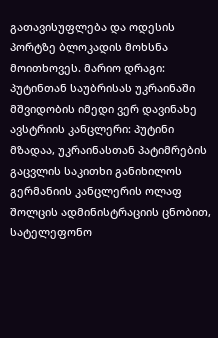გათავისუფლება და ოდესის პორტზე ბლოკადის მოხსნა მოითხოვეს. მარიო დრაგი: პუტინთან საუბრისას უკრაინაში მშვიდობის იმედი ვერ დავინახე ავსტრიის კანცლერი: პუტინი მზადაა, უკრაინასთან პატიმრების გაცვლის საკითხი განიხილოს გერმანიის კანცლერის ოლაფ შოლცის ადმინისტრაციის ცნობით, სატელეფონო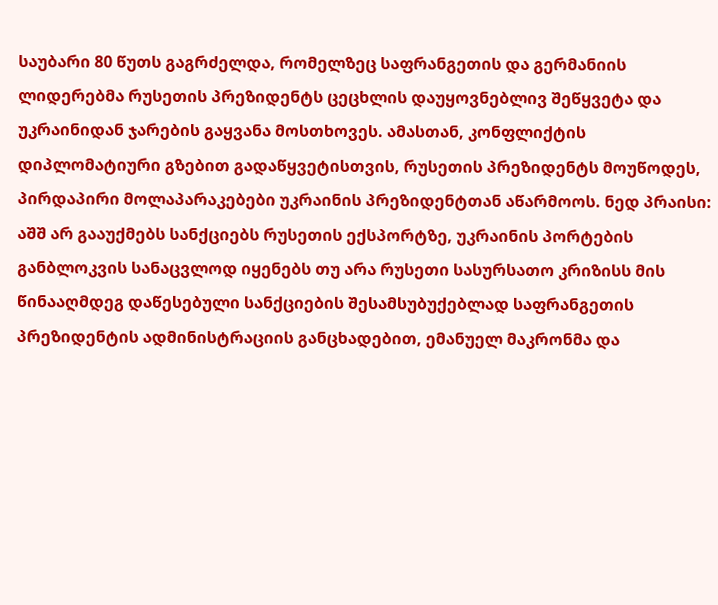საუბარი 80 წუთს გაგრძელდა, რომელზეც საფრანგეთის და გერმანიის ლიდერებმა რუსეთის პრეზიდენტს ცეცხლის დაუყოვნებლივ შეწყვეტა და უკრაინიდან ჯარების გაყვანა მოსთხოვეს. ამასთან, კონფლიქტის დიპლომატიური გზებით გადაწყვეტისთვის, რუსეთის პრეზიდენტს მოუწოდეს, პირდაპირი მოლაპარაკებები უკრაინის პრეზიდენტთან აწარმოოს. ნედ პრაისი: აშშ არ გააუქმებს სანქციებს რუსეთის ექსპორტზე, უკრაინის პორტების განბლოკვის სანაცვლოდ იყენებს თუ არა რუსეთი სასურსათო კრიზისს მის წინააღმდეგ დაწესებული სანქციების შესამსუბუქებლად საფრანგეთის პრეზიდენტის ადმინისტრაციის განცხადებით, ემანუელ მაკრონმა და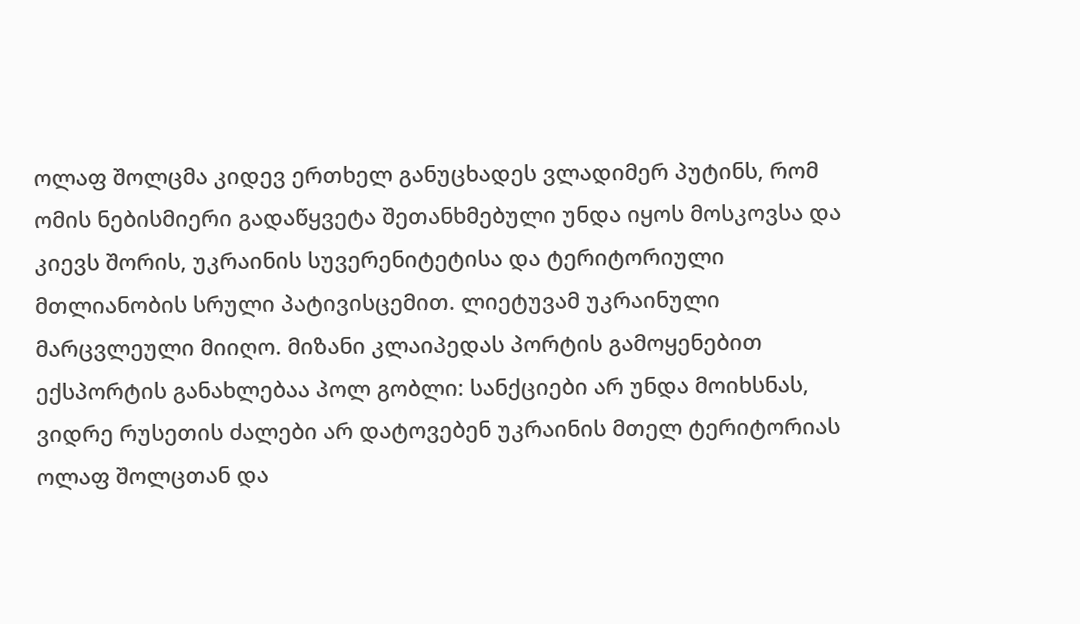ოლაფ შოლცმა კიდევ ერთხელ განუცხადეს ვლადიმერ პუტინს, რომ ომის ნებისმიერი გადაწყვეტა შეთანხმებული უნდა იყოს მოსკოვსა და კიევს შორის, უკრაინის სუვერენიტეტისა და ტერიტორიული მთლიანობის სრული პატივისცემით. ლიეტუვამ უკრაინული მარცვლეული მიიღო. მიზანი კლაიპედას პორტის გამოყენებით ექსპორტის განახლებაა პოლ გობლი: სანქციები არ უნდა მოიხსნას, ვიდრე რუსეთის ძალები არ დატოვებენ უკრაინის მთელ ტერიტორიას ოლაფ შოლცთან და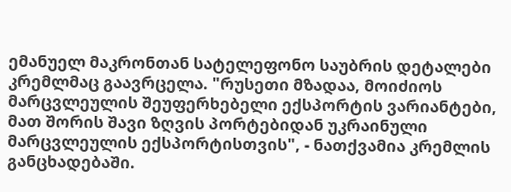ემანუელ მაკრონთან სატელეფონო საუბრის დეტალები კრემლმაც გაავრცელა. "რუსეთი მზადაა, მოიძიოს მარცვლეულის შეუფერხებელი ექსპორტის ვარიანტები, მათ შორის შავი ზღვის პორტებიდან უკრაინული მარცვლეულის ექსპორტისთვის", - ნათქვამია კრემლის განცხადებაში.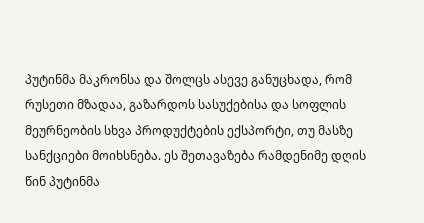პუტინმა მაკრონსა და შოლცს ასევე განუცხადა, რომ რუსეთი მზადაა, გაზარდოს სასუქებისა და სოფლის მეურნეობის სხვა პროდუქტების ექსპორტი, თუ მასზე სანქციები მოიხსნება. ეს შეთავაზება რამდენიმე დღის წინ პუტინმა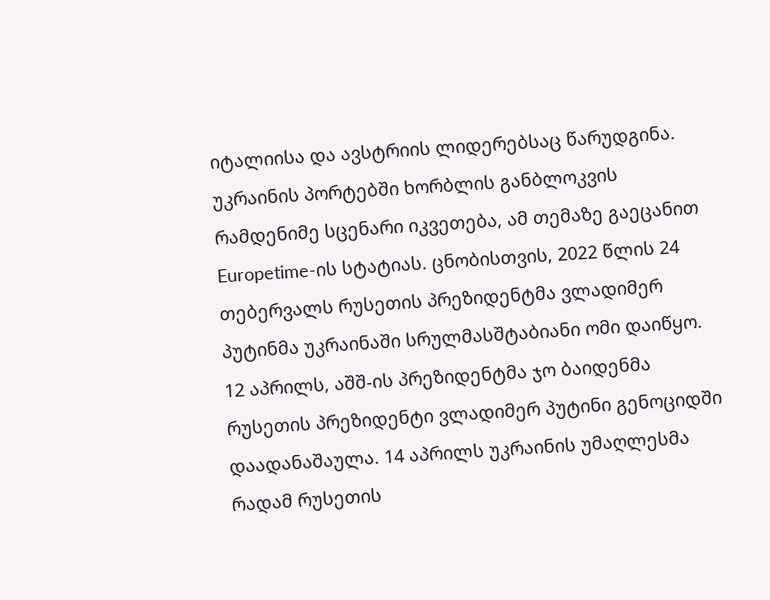იტალიისა და ავსტრიის ლიდერებსაც წარუდგინა. უკრაინის პორტებში ხორბლის განბლოკვის რამდენიმე სცენარი იკვეთება, ამ თემაზე გაეცანით Europetime-ის სტატიას. ცნობისთვის, 2022 წლის 24 თებერვალს რუსეთის პრეზიდენტმა ვლადიმერ პუტინმა უკრაინაში სრულმასშტაბიანი ომი დაიწყო. 12 აპრილს, აშშ-ის პრეზიდენტმა ჯო ბაიდენმა რუსეთის პრეზიდენტი ვლადიმერ პუტინი გენოციდში დაადანაშაულა. 14 აპრილს უკრაინის უმაღლესმა რადამ რუსეთის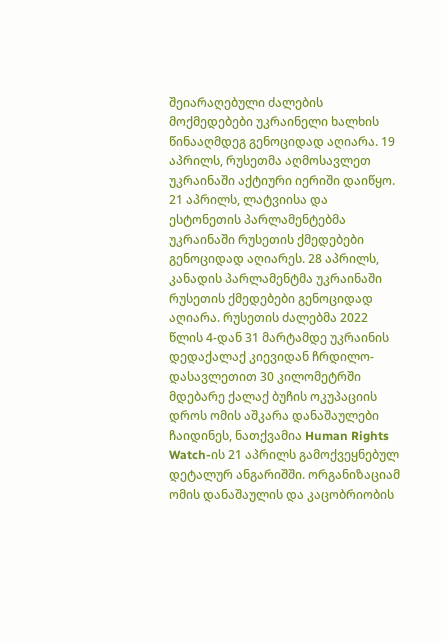შეიარაღებული ძალების მოქმედებები უკრაინელი ხალხის წინააღმდეგ გენოციდად აღიარა. 19 აპრილს, რუსეთმა აღმოსავლეთ უკრაინაში აქტიური იერიში დაიწყო.  21 აპრილს, ლატვიისა და ესტონეთის პარლამენტებმა უკრაინაში რუსეთის ქმედებები გენოციდად აღიარეს. 28 აპრილს, კანადის პარლამენტმა უკრაინაში რუსეთის ქმედებები გენოციდად აღიარა. რუსეთის ძალებმა 2022 წლის 4-დან 31 მარტამდე უკრაინის დედაქალაქ კიევიდან ჩრდილო-დასავლეთით 30 კილომეტრში მდებარე ქალაქ ბუჩის ოკუპაციის დროს ომის აშკარა დანაშაულები ჩაიდინეს, ნათქვამია Human Rights Watch-ის 21 აპრილს გამოქვეყნებულ დეტალურ ანგარიშში. ორგანიზაციამ ომის დანაშაულის და კაცობრიობის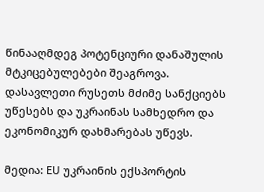წინააღმდეგ პოტენციური დანაშულის მტკიცებულებები შეაგროვა. დასავლეთი რუსეთს მძიმე სანქციებს უწესებს და უკრაინას სამხედრო და ეკონომიკურ დახმარებას უწევს.

მედია: EU უკრაინის ექსპორტის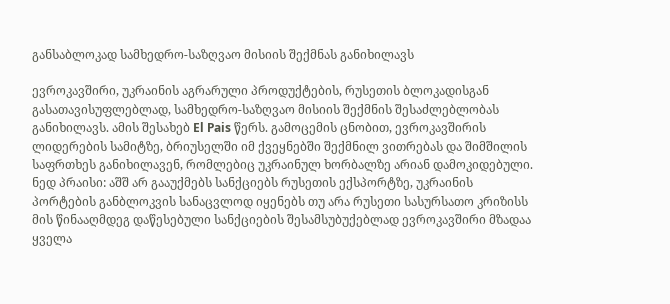განსაბლოკად სამხედრო-საზღვაო მისიის შექმნას განიხილავს

ევროკავშირი, უკრაინის აგრარული პროდუქტების, რუსეთის ბლოკადისგან გასათავისუფლებლად, სამხედრო-საზღვაო მისიის შექმნის შესაძლებლობას განიხილავს. ამის შესახებ El Pais წერს. გამოცემის ცნობით, ევროკავშირის ლიდერების სამიტზე, ბრიუსელში იმ ქვეყნებში შექმნილ ვითრებას და შიმშილის საფრთხეს განიხილავენ, რომლებიც უკრაინულ ხორბალზე არიან დამოკიდებული. ნედ პრაისი: აშშ არ გააუქმებს სანქციებს რუსეთის ექსპორტზე, უკრაინის პორტების განბლოკვის სანაცვლოდ იყენებს თუ არა რუსეთი სასურსათო კრიზისს მის წინააღმდეგ დაწესებული სანქციების შესამსუბუქებლად ევროკავშირი მზადაა ყველა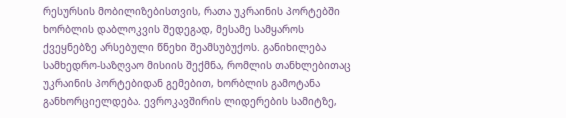რესურსის მობილიზებისთვის, რათა უკრაინის პორტებში ხორბლის დაბლოკვის შედეგად, მესამე სამყაროს ქვეყნებზე არსებული წნეხი შეამსუბუქოს. განიხილება სამხედრო-საზღვაო მისიის შექმნა, რომლის თანხლებითაც უკრაინის პორტებიდან გემებით, ხორბლის გამოტანა განხორციელდება. ევროკავშირის ლიდერების სამიტზე,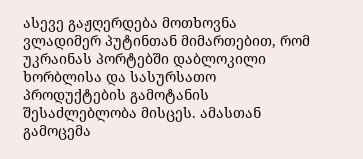ასევე გაჟღერდება მოთხოვნა ვლადიმერ პუტინთან მიმართებით, რომ უკრაინას პორტებში დაბლოკილი ხორბლისა და სასურსათო პროდუქტების გამოტანის შესაძლებლობა მისცეს. ამასთან გამოცემა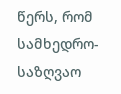წერს, რომ სამხედრო-საზღვაო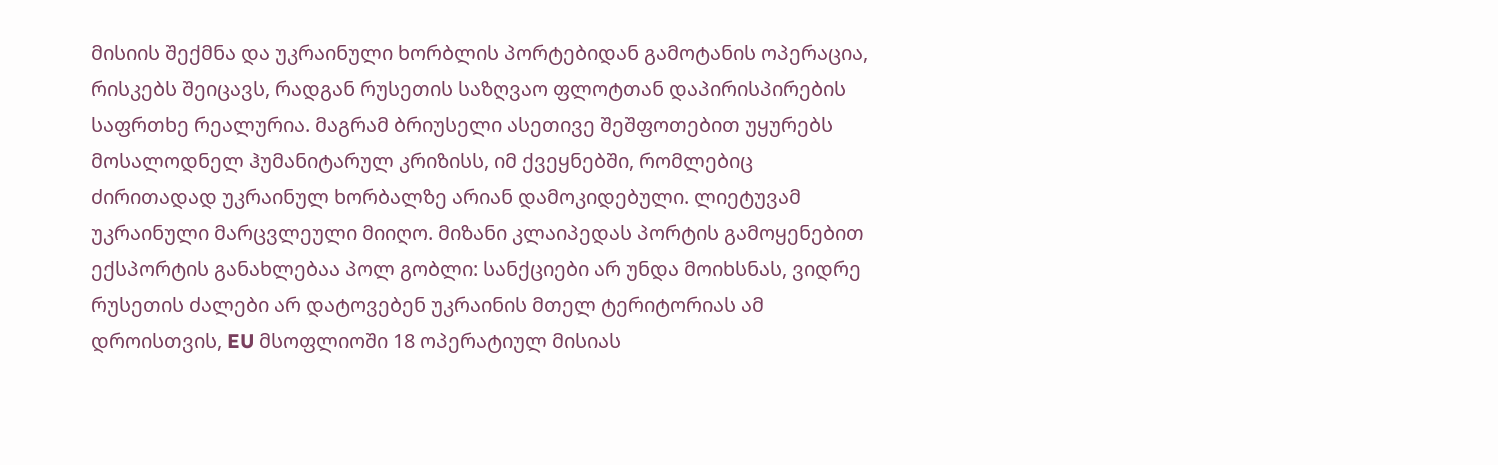მისიის შექმნა და უკრაინული ხორბლის პორტებიდან გამოტანის ოპერაცია, რისკებს შეიცავს, რადგან რუსეთის საზღვაო ფლოტთან დაპირისპირების საფრთხე რეალურია. მაგრამ ბრიუსელი ასეთივე შეშფოთებით უყურებს მოსალოდნელ ჰუმანიტარულ კრიზისს, იმ ქვეყნებში, რომლებიც ძირითადად უკრაინულ ხორბალზე არიან დამოკიდებული. ლიეტუვამ უკრაინული მარცვლეული მიიღო. მიზანი კლაიპედას პორტის გამოყენებით ექსპორტის განახლებაა პოლ გობლი: სანქციები არ უნდა მოიხსნას, ვიდრე რუსეთის ძალები არ დატოვებენ უკრაინის მთელ ტერიტორიას ამ დროისთვის, EU მსოფლიოში 18 ოპერატიულ მისიას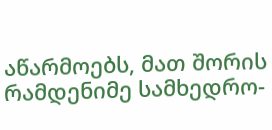აწარმოებს, მათ შორის რამდენიმე სამხედრო-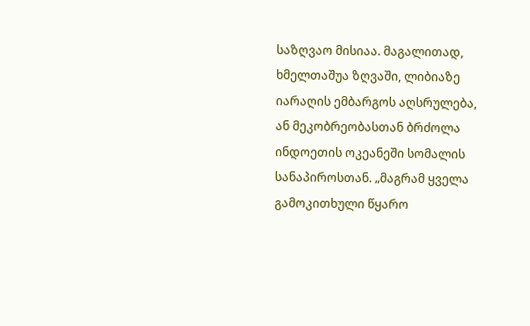საზღვაო მისიაა. მაგალითად, ხმელთაშუა ზღვაში, ლიბიაზე იარაღის ემბარგოს აღსრულება, ან მეკობრეობასთან ბრძოლა ინდოეთის ოკეანეში სომალის სანაპიროსთან. „მაგრამ ყველა გამოკითხული წყარო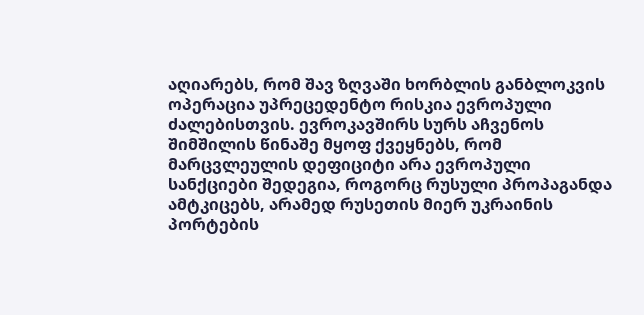აღიარებს, რომ შავ ზღვაში ხორბლის განბლოკვის ოპერაცია უპრეცედენტო რისკია ევროპული ძალებისთვის. ევროკავშირს სურს აჩვენოს შიმშილის წინაშე მყოფ ქვეყნებს, რომ მარცვლეულის დეფიციტი არა ევროპული სანქციები შედეგია, როგორც რუსული პროპაგანდა ამტკიცებს, არამედ რუსეთის მიერ უკრაინის პორტების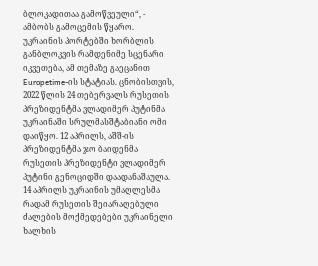ბლოკადითაა გამოწვეული“, - ამბობს გამოცემის წყარო.   უკრაინის პორტებში ხორბლის განბლოკვის რამდენიმე სცენარი იკვეთება, ამ თემაზე გაეცანით Europetime-ის სტატიას. ცნობისთვის, 2022 წლის 24 თებერვალს რუსეთის პრეზიდენტმა ვლადიმერ პუტინმა უკრაინაში სრულმასშტაბიანი ომი დაიწყო. 12 აპრილს, აშშ-ის პრეზიდენტმა ჯო ბაიდენმა რუსეთის პრეზიდენტი ვლადიმერ პუტინი გენოციდში დაადანაშაულა. 14 აპრილს უკრაინის უმაღლესმა რადამ რუსეთის შეიარაღებული ძალების მოქმედებები უკრაინელი ხალხის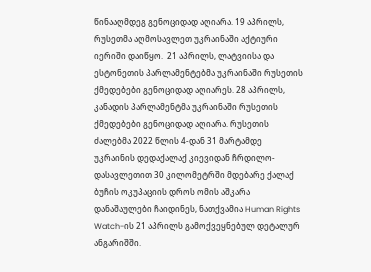წინააღმდეგ გენოციდად აღიარა. 19 აპრილს, რუსეთმა აღმოსავლეთ უკრაინაში აქტიური იერიში დაიწყო.  21 აპრილს, ლატვიისა და ესტონეთის პარლამენტებმა უკრაინაში რუსეთის ქმედებები გენოციდად აღიარეს. 28 აპრილს, კანადის პარლამენტმა უკრაინაში რუსეთის ქმედებები გენოციდად აღიარა. რუსეთის ძალებმა 2022 წლის 4-დან 31 მარტამდე უკრაინის დედაქალაქ კიევიდან ჩრდილო-დასავლეთით 30 კილომეტრში მდებარე ქალაქ ბუჩის ოკუპაციის დროს ომის აშკარა დანაშაულები ჩაიდინეს, ნათქვამია Human Rights Watch-ის 21 აპრილს გამოქვეყნებულ დეტალურ ანგარიშში.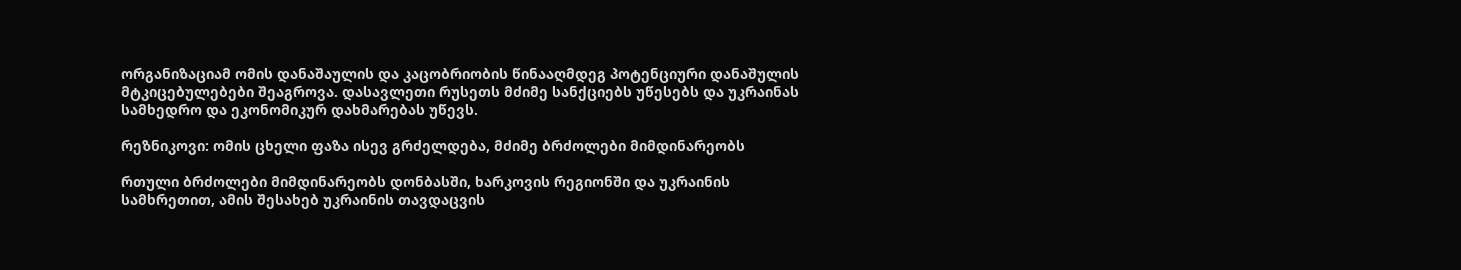ორგანიზაციამ ომის დანაშაულის და კაცობრიობის წინააღმდეგ პოტენციური დანაშულის მტკიცებულებები შეაგროვა. დასავლეთი რუსეთს მძიმე სანქციებს უწესებს და უკრაინას სამხედრო და ეკონომიკურ დახმარებას უწევს.

რეზნიკოვი: ომის ცხელი ფაზა ისევ გრძელდება, მძიმე ბრძოლები მიმდინარეობს

რთული ბრძოლები მიმდინარეობს დონბასში, ხარკოვის რეგიონში და უკრაინის სამხრეთით, ამის შესახებ უკრაინის თავდაცვის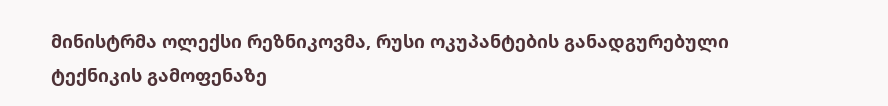მინისტრმა ოლექსი რეზნიკოვმა, რუსი ოკუპანტების განადგურებული ტექნიკის გამოფენაზე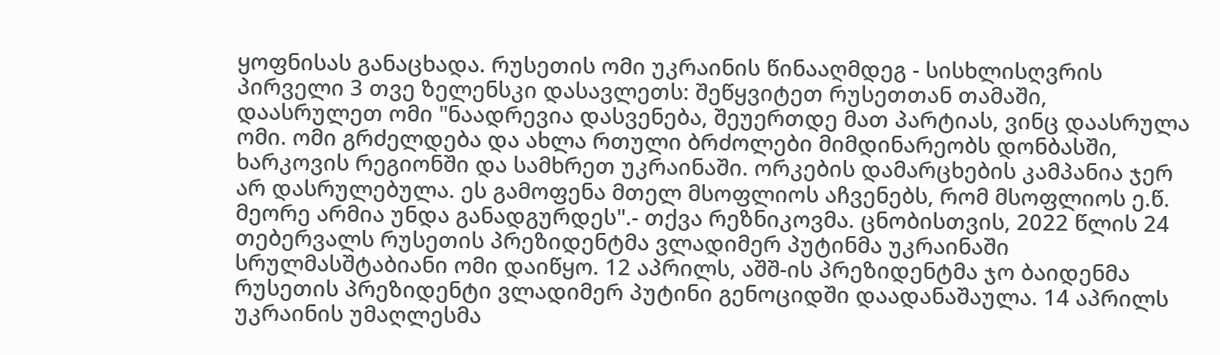ყოფნისას განაცხადა. რუსეთის ომი უკრაინის წინააღმდეგ - სისხლისღვრის პირველი 3 თვე ზელენსკი დასავლეთს: შეწყვიტეთ რუსეთთან თამაში, დაასრულეთ ომი "ნაადრევია დასვენება, შეუერთდე მათ პარტიას, ვინც დაასრულა ომი. ომი გრძელდება და ახლა რთული ბრძოლები მიმდინარეობს დონბასში, ხარკოვის რეგიონში და სამხრეთ უკრაინაში. ორკების დამარცხების კამპანია ჯერ არ დასრულებულა. ეს გამოფენა მთელ მსოფლიოს აჩვენებს, რომ მსოფლიოს ე.წ. მეორე არმია უნდა განადგურდეს".- თქვა რეზნიკოვმა. ცნობისთვის, 2022 წლის 24 თებერვალს რუსეთის პრეზიდენტმა ვლადიმერ პუტინმა უკრაინაში სრულმასშტაბიანი ომი დაიწყო. 12 აპრილს, აშშ-ის პრეზიდენტმა ჯო ბაიდენმა რუსეთის პრეზიდენტი ვლადიმერ პუტინი გენოციდში დაადანაშაულა. 14 აპრილს უკრაინის უმაღლესმა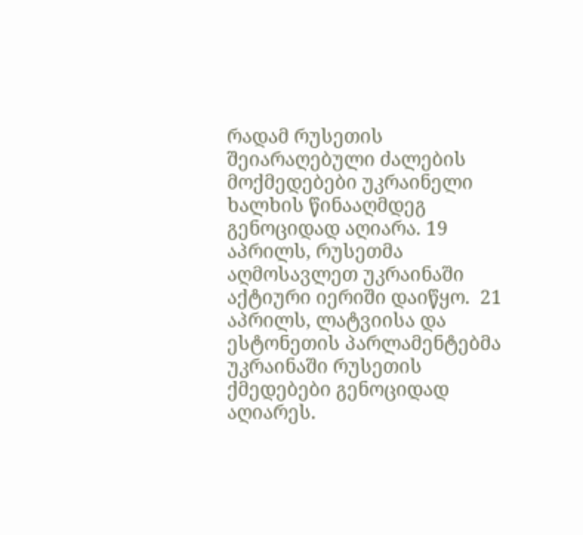რადამ რუსეთის შეიარაღებული ძალების მოქმედებები უკრაინელი ხალხის წინააღმდეგ გენოციდად აღიარა. 19 აპრილს, რუსეთმა აღმოსავლეთ უკრაინაში აქტიური იერიში დაიწყო.  21 აპრილს, ლატვიისა და ესტონეთის პარლამენტებმა უკრაინაში რუსეთის ქმედებები გენოციდად აღიარეს.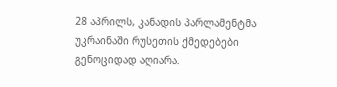28 აპრილს, კანადის პარლამენტმა უკრაინაში რუსეთის ქმედებები გენოციდად აღიარა.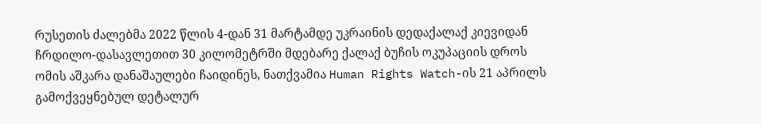რუსეთის ძალებმა 2022 წლის 4-დან 31 მარტამდე უკრაინის დედაქალაქ კიევიდან ჩრდილო-დასავლეთით 30 კილომეტრში მდებარე ქალაქ ბუჩის ოკუპაციის დროს ომის აშკარა დანაშაულები ჩაიდინეს, ნათქვამია Human Rights Watch-ის 21 აპრილს გამოქვეყნებულ დეტალურ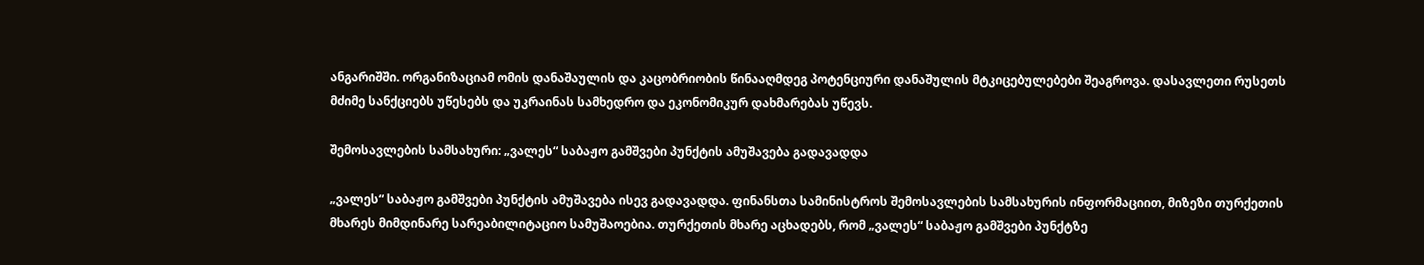ანგარიშში. ორგანიზაციამ ომის დანაშაულის და კაცობრიობის წინააღმდეგ პოტენციური დანაშულის მტკიცებულებები შეაგროვა. დასავლეთი რუსეთს მძიმე სანქციებს უწესებს და უკრაინას სამხედრო და ეკონომიკურ დახმარებას უწევს.

შემოსავლების სამსახური: „ვალეს“ საბაჟო გამშვები პუნქტის ამუშავება გადავადდა

„ვალეს“ საბაჟო გამშვები პუნქტის ამუშავება ისევ გადავადდა. ფინანსთა სამინისტროს შემოსავლების სამსახურის ინფორმაციით, მიზეზი თურქეთის მხარეს მიმდინარე სარეაბილიტაციო სამუშაოებია. თურქეთის მხარე აცხადებს, რომ „ვალეს“ საბაჟო გამშვები პუნქტზე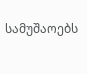სამუშაოებს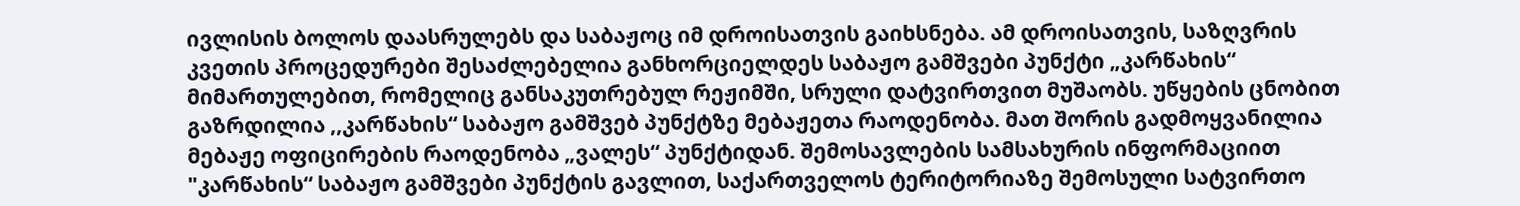ივლისის ბოლოს დაასრულებს და საბაჟოც იმ დროისათვის გაიხსნება. ამ დროისათვის, საზღვრის კვეთის პროცედურები შესაძლებელია განხორციელდეს საბაჟო გამშვები პუნქტი „კარწახის“ მიმართულებით, რომელიც განსაკუთრებულ რეჟიმში, სრული დატვირთვით მუშაობს. უწყების ცნობით გაზრდილია ,,კარწახის“ საბაჟო გამშვებ პუნქტზე მებაჟეთა რაოდენობა. მათ შორის გადმოყვანილია მებაჟე ოფიცირების რაოდენობა „ვალეს“ პუნქტიდან. შემოსავლების სამსახურის ინფორმაციით "კარწახის“ საბაჟო გამშვები პუნქტის გავლით, საქართველოს ტერიტორიაზე შემოსული სატვირთო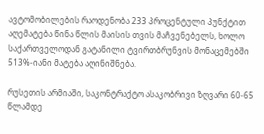ავტომობილების რაოდენობა 233 პროცენტული პუნქტით აღემატება წინა წლის მაისის თვის მაჩვენებელს, ხოლო საქართველოდან გატანილი ტვირთბრუნვის მონაცემებში 513%-იანი მატება აღინიშნება.

რუსეთის არმიაში, საკონტრაქტო ასაკობრივი ზღვარი 60-65 წლამდე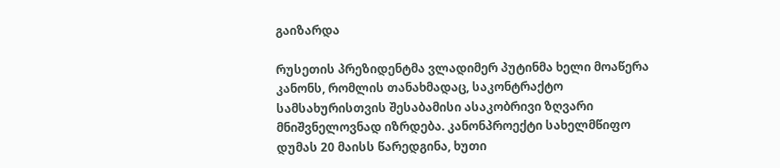გაიზარდა

რუსეთის პრეზიდენტმა ვლადიმერ პუტინმა ხელი მოაწერა კანონს, რომლის თანახმადაც, საკონტრაქტო სამსახურისთვის შესაბამისი ასაკობრივი ზღვარი მნიშვნელოვნად იზრდება. კანონპროექტი სახელმწიფო დუმას 20 მაისს წარედგინა, ხუთი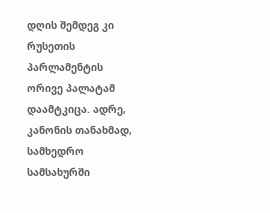დღის შემდეგ კი რუსეთის პარლამენტის ორივე პალატამ დაამტკიცა. ადრე, კანონის თანახმად, სამხედრო სამსახურში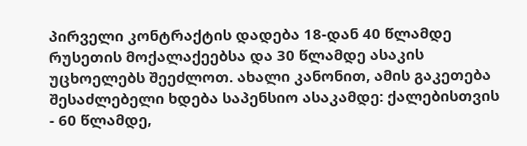პირველი კონტრაქტის დადება 18-დან 40 წლამდე რუსეთის მოქალაქეებსა და 30 წლამდე ასაკის უცხოელებს შეეძლოთ. ახალი კანონით, ამის გაკეთება შესაძლებელი ხდება საპენსიო ასაკამდე: ქალებისთვის - 60 წლამდე,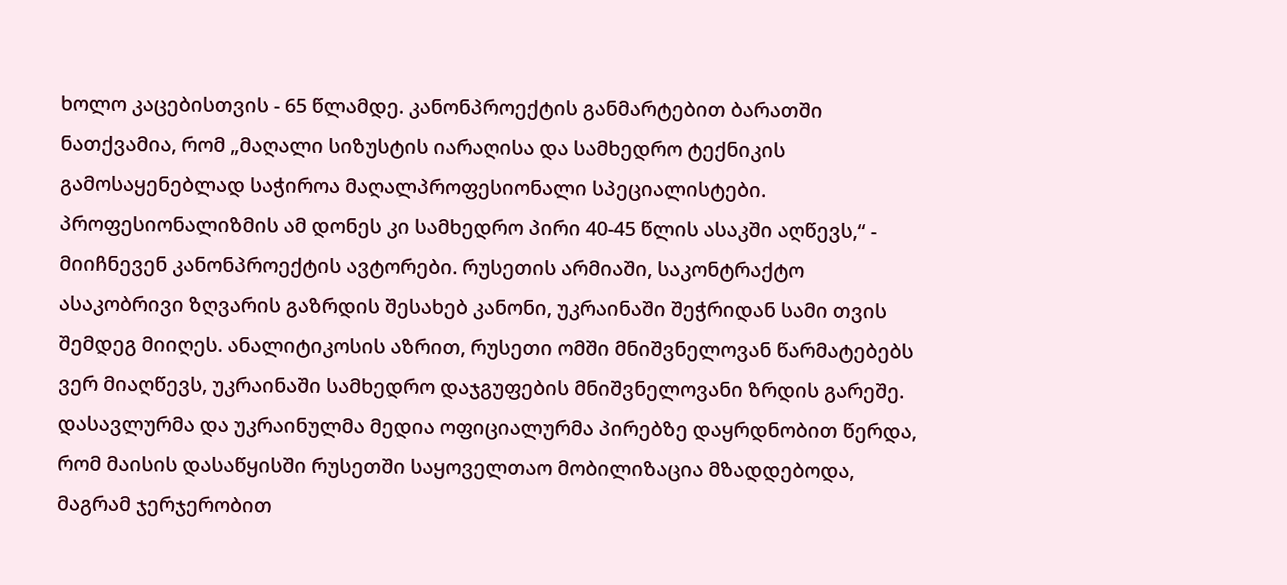ხოლო კაცებისთვის - 65 წლამდე. კანონპროექტის განმარტებით ბარათში ნათქვამია, რომ „მაღალი სიზუსტის იარაღისა და სამხედრო ტექნიკის გამოსაყენებლად საჭიროა მაღალპროფესიონალი სპეციალისტები. პროფესიონალიზმის ამ დონეს კი სამხედრო პირი 40-45 წლის ასაკში აღწევს,“ - მიიჩნევენ კანონპროექტის ავტორები. რუსეთის არმიაში, საკონტრაქტო ასაკობრივი ზღვარის გაზრდის შესახებ კანონი, უკრაინაში შეჭრიდან სამი თვის შემდეგ მიიღეს. ანალიტიკოსის აზრით, რუსეთი ომში მნიშვნელოვან წარმატებებს ვერ მიაღწევს, უკრაინაში სამხედრო დაჯგუფების მნიშვნელოვანი ზრდის გარეშე. დასავლურმა და უკრაინულმა მედია ოფიციალურმა პირებზე დაყრდნობით წერდა, რომ მაისის დასაწყისში რუსეთში საყოველთაო მობილიზაცია მზადდებოდა, მაგრამ ჯერჯერობით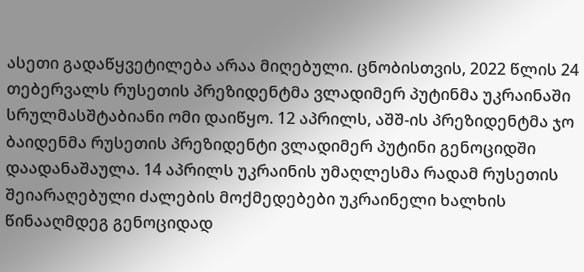ასეთი გადაწყვეტილება არაა მიღებული. ცნობისთვის, 2022 წლის 24 თებერვალს რუსეთის პრეზიდენტმა ვლადიმერ პუტინმა უკრაინაში სრულმასშტაბიანი ომი დაიწყო. 12 აპრილს, აშშ-ის პრეზიდენტმა ჯო ბაიდენმა რუსეთის პრეზიდენტი ვლადიმერ პუტინი გენოციდში დაადანაშაულა. 14 აპრილს უკრაინის უმაღლესმა რადამ რუსეთის შეიარაღებული ძალების მოქმედებები უკრაინელი ხალხის წინააღმდეგ გენოციდად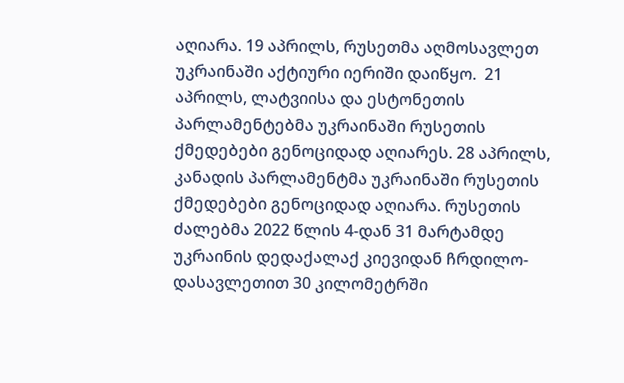აღიარა. 19 აპრილს, რუსეთმა აღმოსავლეთ უკრაინაში აქტიური იერიში დაიწყო.  21 აპრილს, ლატვიისა და ესტონეთის პარლამენტებმა უკრაინაში რუსეთის ქმედებები გენოციდად აღიარეს. 28 აპრილს, კანადის პარლამენტმა უკრაინაში რუსეთის ქმედებები გენოციდად აღიარა. რუსეთის ძალებმა 2022 წლის 4-დან 31 მარტამდე უკრაინის დედაქალაქ კიევიდან ჩრდილო-დასავლეთით 30 კილომეტრში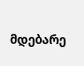მდებარე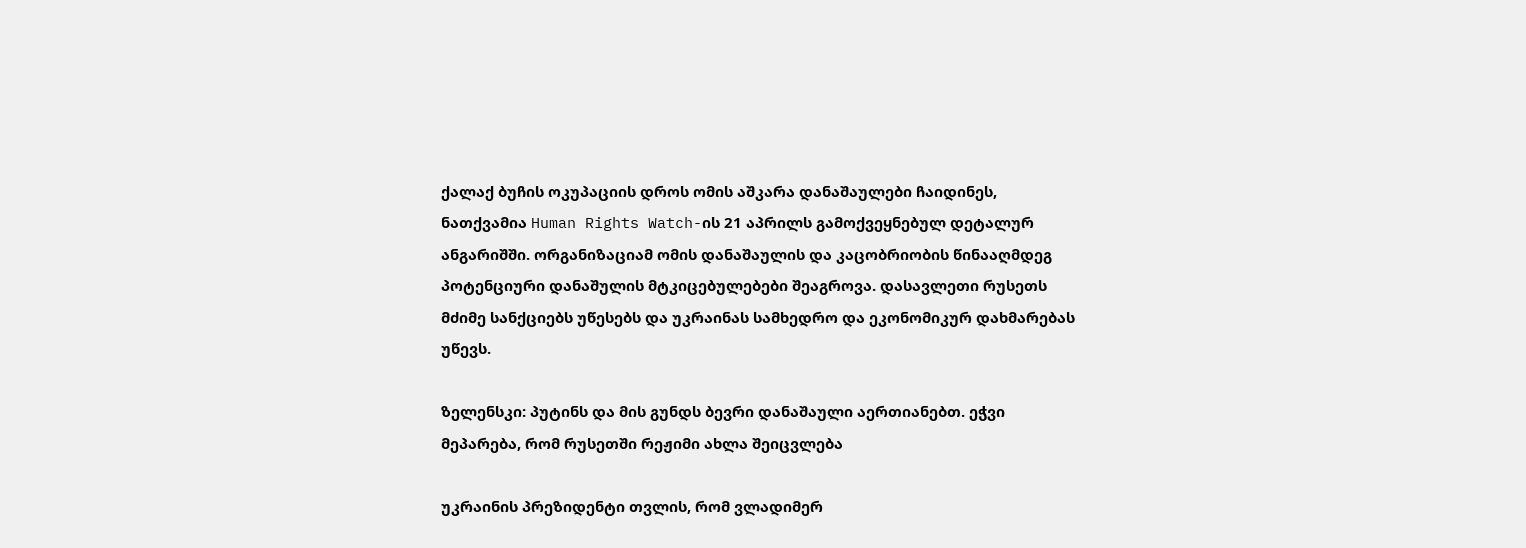ქალაქ ბუჩის ოკუპაციის დროს ომის აშკარა დანაშაულები ჩაიდინეს, ნათქვამია Human Rights Watch-ის 21 აპრილს გამოქვეყნებულ დეტალურ ანგარიშში. ორგანიზაციამ ომის დანაშაულის და კაცობრიობის წინააღმდეგ პოტენციური დანაშულის მტკიცებულებები შეაგროვა. დასავლეთი რუსეთს მძიმე სანქციებს უწესებს და უკრაინას სამხედრო და ეკონომიკურ დახმარებას უწევს.

ზელენსკი: პუტინს და მის გუნდს ბევრი დანაშაული აერთიანებთ. ეჭვი მეპარება, რომ რუსეთში რეჟიმი ახლა შეიცვლება

უკრაინის პრეზიდენტი თვლის, რომ ვლადიმერ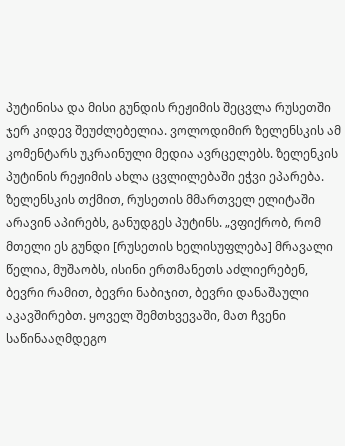პუტინისა და მისი გუნდის რეჟიმის შეცვლა რუსეთში ჯერ კიდევ შეუძლებელია. ვოლოდიმირ ზელენსკის ამ კომენტარს უკრაინული მედია ავრცელებს. ზელენკის პუტინის რეჟიმის ახლა ცვლილებაში ეჭვი ეპარება. ზელენსკის თქმით, რუსეთის მმართველ ელიტაში არავინ აპირებს, განუდგეს პუტინს. „ვფიქრობ, რომ მთელი ეს გუნდი [რუსეთის ხელისუფლება] მრავალი წელია, მუშაობს, ისინი ერთმანეთს აძლიერებენ, ბევრი რამით, ბევრი ნაბიჯით, ბევრი დანაშაული აკავშირებთ. ყოველ შემთხვევაში, მათ ჩვენი საწინააღმდეგო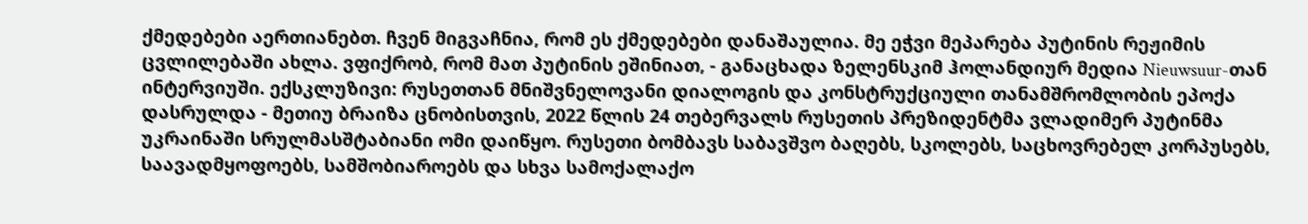ქმედებები აერთიანებთ. ჩვენ მიგვაჩნია, რომ ეს ქმედებები დანაშაულია. მე ეჭვი მეპარება პუტინის რეჟიმის ცვლილებაში ახლა. ვფიქრობ, რომ მათ პუტინის ეშინიათ, - განაცხადა ზელენსკიმ ჰოლანდიურ მედია Nieuwsuur-თან ინტერვიუში. ექსკლუზივი: რუსეთთან მნიშვნელოვანი დიალოგის და კონსტრუქციული თანამშრომლობის ეპოქა დასრულდა - მეთიუ ბრაიზა ცნობისთვის, 2022 წლის 24 თებერვალს რუსეთის პრეზიდენტმა ვლადიმერ პუტინმა უკრაინაში სრულმასშტაბიანი ომი დაიწყო. რუსეთი ბომბავს საბავშვო ბაღებს, სკოლებს, საცხოვრებელ კორპუსებს, საავადმყოფოებს, სამშობიაროებს და სხვა სამოქალაქო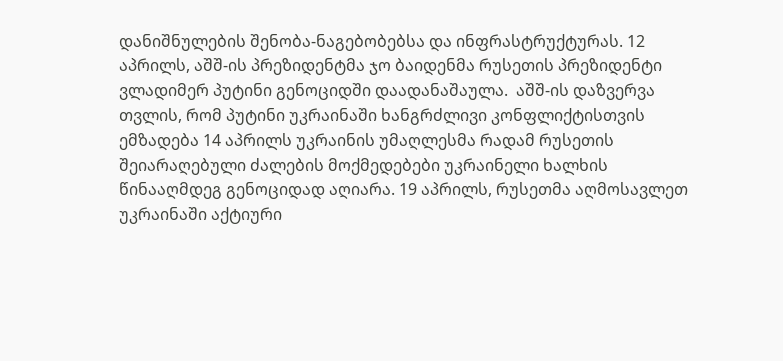დანიშნულების შენობა-ნაგებობებსა და ინფრასტრუქტურას. 12 აპრილს, აშშ-ის პრეზიდენტმა ჯო ბაიდენმა რუსეთის პრეზიდენტი ვლადიმერ პუტინი გენოციდში დაადანაშაულა.  აშშ-ის დაზვერვა თვლის, რომ პუტინი უკრაინაში ხანგრძლივი კონფლიქტისთვის ემზადება 14 აპრილს უკრაინის უმაღლესმა რადამ რუსეთის შეიარაღებული ძალების მოქმედებები უკრაინელი ხალხის წინააღმდეგ გენოციდად აღიარა. 19 აპრილს, რუსეთმა აღმოსავლეთ უკრაინაში აქტიური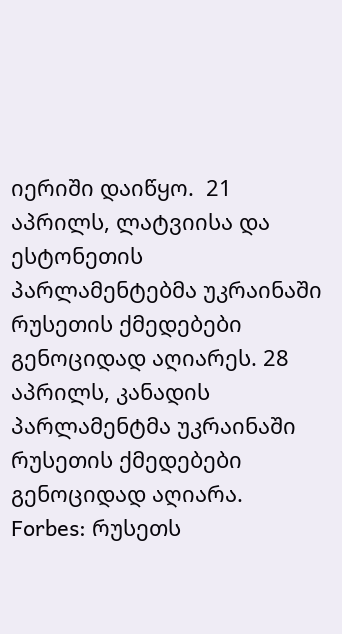იერიში დაიწყო.  21 აპრილს, ლატვიისა და ესტონეთის პარლამენტებმა უკრაინაში რუსეთის ქმედებები გენოციდად აღიარეს. 28 აპრილს, კანადის პარლამენტმა უკრაინაში რუსეთის ქმედებები გენოციდად აღიარა. Forbes: რუსეთს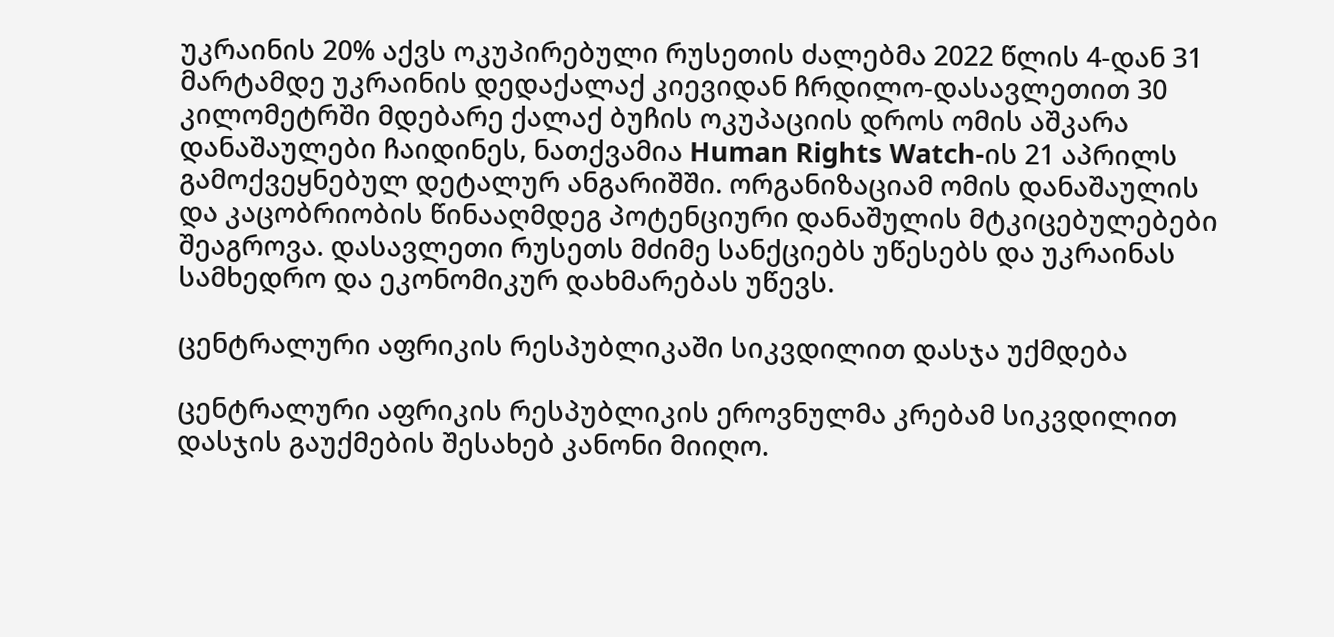უკრაინის 20% აქვს ოკუპირებული რუსეთის ძალებმა 2022 წლის 4-დან 31 მარტამდე უკრაინის დედაქალაქ კიევიდან ჩრდილო-დასავლეთით 30 კილომეტრში მდებარე ქალაქ ბუჩის ოკუპაციის დროს ომის აშკარა დანაშაულები ჩაიდინეს, ნათქვამია Human Rights Watch-ის 21 აპრილს გამოქვეყნებულ დეტალურ ანგარიშში. ორგანიზაციამ ომის დანაშაულის და კაცობრიობის წინააღმდეგ პოტენციური დანაშულის მტკიცებულებები შეაგროვა. დასავლეთი რუსეთს მძიმე სანქციებს უწესებს და უკრაინას სამხედრო და ეკონომიკურ დახმარებას უწევს.

ცენტრალური აფრიკის რესპუბლიკაში სიკვდილით დასჯა უქმდება

ცენტრალური აფრიკის რესპუბლიკის ეროვნულმა კრებამ სიკვდილით დასჯის გაუქმების შესახებ კანონი მიიღო.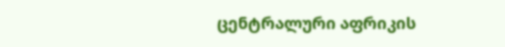ცენტრალური აფრიკის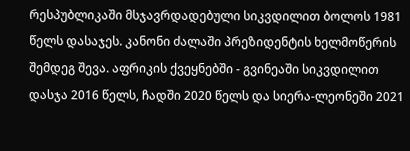რესპუბლიკაში მსჯავრდადებული სიკვდილით ბოლოს 1981 წელს დასაჯეს. კანონი ძალაში პრეზიდენტის ხელმოწერის შემდეგ შევა. აფრიკის ქვეყნებში - გვინეაში სიკვდილით დასჯა 2016 წელს, ჩადში 2020 წელს და სიერა-ლეონეში 2021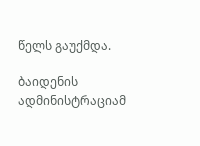წელს გაუქმდა.

ბაიდენის ადმინისტრაციამ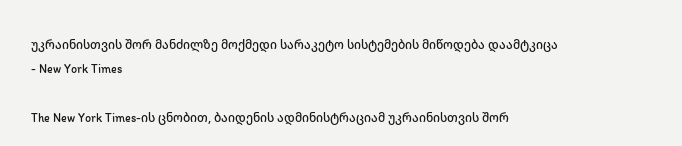უკრაინისთვის შორ მანძილზე მოქმედი სარაკეტო სისტემების მიწოდება დაამტკიცა - New York Times

The New York Times-ის ცნობით, ბაიდენის ადმინისტრაციამ უკრაინისთვის შორ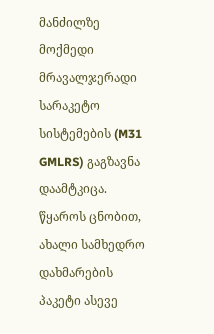მანძილზე მოქმედი მრავალჯერადი სარაკეტო სისტემების (M31 GMLRS) გაგზავნა დაამტკიცა. წყაროს ცნობით, ახალი სამხედრო დახმარების პაკეტი ასევე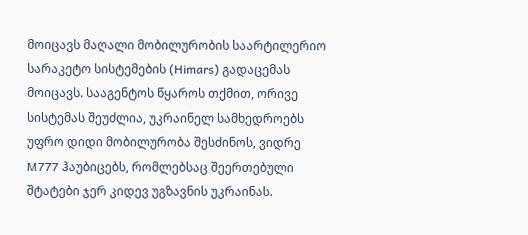მოიცავს მაღალი მობილურობის საარტილერიო სარაკეტო სისტემების (Himars) გადაცემას მოიცავს. სააგენტოს წყაროს თქმით, ორივე სისტემას შეუძლია, უკრაინელ სამხედროებს უფრო დიდი მობილურობა შესძინოს, ვიდრე M777 ჰაუბიცებს, რომლებსაც შეერთებული შტატები ჯერ კიდევ უგზავნის უკრაინას.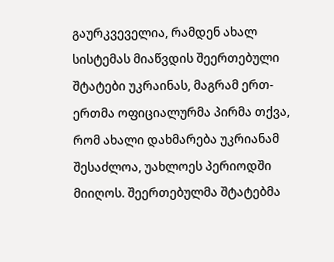გაურკვეველია, რამდენ ახალ სისტემას მიაწვდის შეერთებული შტატები უკრაინას, მაგრამ ერთ-ერთმა ოფიციალურმა პირმა თქვა, რომ ახალი დახმარება უკრიანამ შესაძლოა, უახლოეს პერიოდში მიიღოს. შეერთებულმა შტატებმა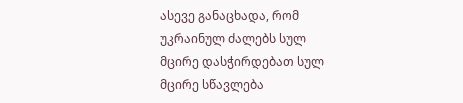ასევე განაცხადა, რომ უკრაინულ ძალებს სულ მცირე დასჭირდებათ სულ მცირე სწავლება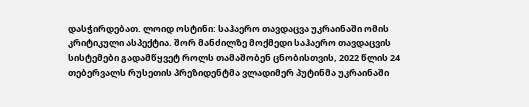დასჭირდებათ. ლოიდ ოსტინი: საჰაერო თავდაცვა უკრაინაში ომის კრიტიკული ასპექტია. შორ მანძილზე მოქმედი საჰაერო თავდაცვის სისტემები გადამწყვეტ როლს თამაშობენ ცნობისთვის, 2022 წლის 24 თებერვალს რუსეთის პრეზიდენტმა ვლადიმერ პუტინმა უკრაინაში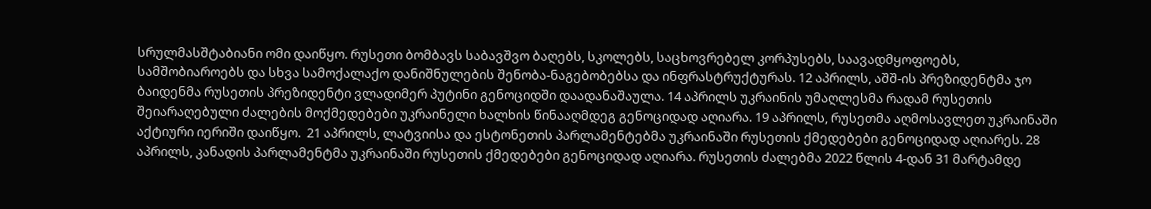სრულმასშტაბიანი ომი დაიწყო. რუსეთი ბომბავს საბავშვო ბაღებს, სკოლებს, საცხოვრებელ კორპუსებს, საავადმყოფოებს, სამშობიაროებს და სხვა სამოქალაქო დანიშნულების შენობა-ნაგებობებსა და ინფრასტრუქტურას. 12 აპრილს, აშშ-ის პრეზიდენტმა ჯო ბაიდენმა რუსეთის პრეზიდენტი ვლადიმერ პუტინი გენოციდში დაადანაშაულა. 14 აპრილს უკრაინის უმაღლესმა რადამ რუსეთის შეიარაღებული ძალების მოქმედებები უკრაინელი ხალხის წინააღმდეგ გენოციდად აღიარა. 19 აპრილს, რუსეთმა აღმოსავლეთ უკრაინაში აქტიური იერიში დაიწყო.  21 აპრილს, ლატვიისა და ესტონეთის პარლამენტებმა უკრაინაში რუსეთის ქმედებები გენოციდად აღიარეს. 28 აპრილს, კანადის პარლამენტმა უკრაინაში რუსეთის ქმედებები გენოციდად აღიარა. რუსეთის ძალებმა 2022 წლის 4-დან 31 მარტამდე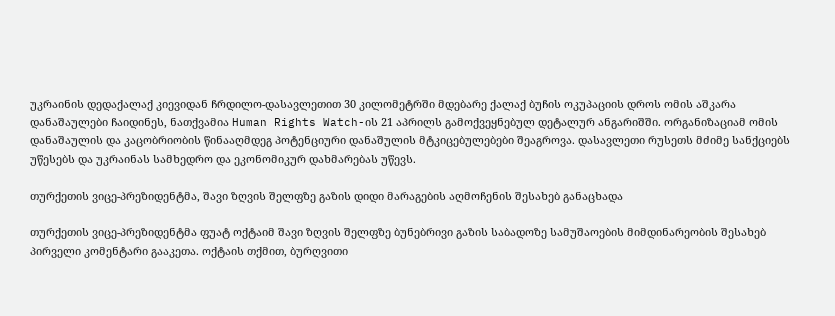უკრაინის დედაქალაქ კიევიდან ჩრდილო-დასავლეთით 30 კილომეტრში მდებარე ქალაქ ბუჩის ოკუპაციის დროს ომის აშკარა დანაშაულები ჩაიდინეს, ნათქვამია Human Rights Watch-ის 21 აპრილს გამოქვეყნებულ დეტალურ ანგარიშში. ორგანიზაციამ ომის დანაშაულის და კაცობრიობის წინააღმდეგ პოტენციური დანაშულის მტკიცებულებები შეაგროვა. დასავლეთი რუსეთს მძიმე სანქციებს უწესებს და უკრაინას სამხედრო და ეკონომიკურ დახმარებას უწევს.

თურქეთის ვიცე-პრეზიდენტმა, შავი ზღვის შელფზე გაზის დიდი მარაგების აღმოჩენის შესახებ განაცხადა

თურქეთის ვიცე-პრეზიდენტმა ფუატ ოქტაიმ შავი ზღვის შელფზე ბუნებრივი გაზის საბადოზე სამუშაოების მიმდინარეობის შესახებ პირველი კომენტარი გააკეთა. ოქტაის თქმით, ბურღვითი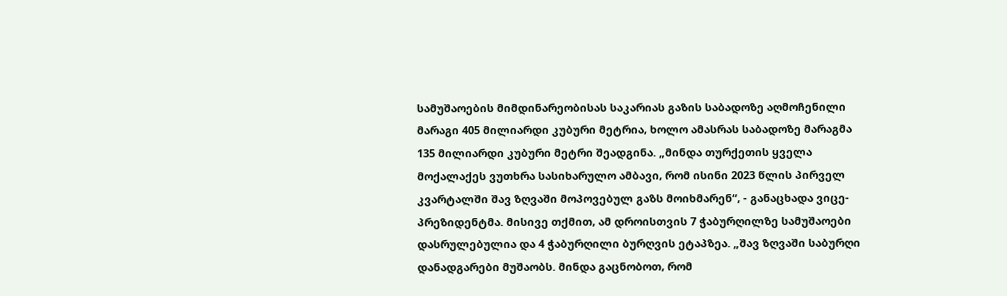სამუშაოების მიმდინარეობისას საკარიას გაზის საბადოზე აღმოჩენილი მარაგი 405 მილიარდი კუბური მეტრია, ხოლო ამასრას საბადოზე მარაგმა 135 მილიარდი კუბური მეტრი შეადგინა. „მინდა თურქეთის ყველა მოქალაქეს ვუთხრა სასიხარულო ამბავი, რომ ისინი 2023 წლის პირველ კვარტალში შავ ზღვაში მოპოვებულ გაზს მოიხმარენ“, - განაცხადა ვიცე-პრეზიდენტმა. მისივე თქმით, ამ დროისთვის 7 ჭაბურღილზე სამუშაოები დასრულებულია და 4 ჭაბურღილი ბურღვის ეტაპზეა. „შავ ზღვაში საბურღი დანადგარები მუშაობს. მინდა გაცნობოთ, რომ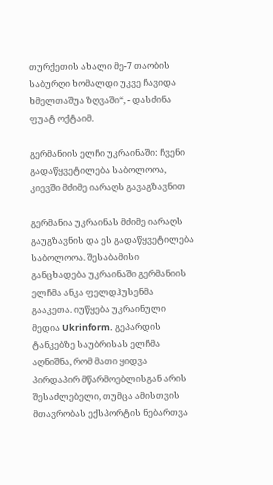თურქეთის ახალი მე-7 თაობის საბურღი ხომალდი უკვე ჩავიდა ხმელთაშუა ზღვაში“, - დასძინა ფუატ ოქტაიმ.

გერმანიის ელჩი უკრაინაში: ჩვენი გადაწყვეტილება საბოლოოა, კიევში მძიმე იარაღს გავაგზავნით

გერმანია უკრაინას მძიმე იარაღს გაუგზავნის და ეს გადაწყვეტილება საბოლოოა. შესაბამისი განცხადება უკრაინაში გერმანიის ელჩმა ანკა ფელდჰუსენმა გააკეთა. იუწყება უკრაინული მედია Ukrinform. გეპარდის ტანკებზე საუბრისას ელჩმა აღნიშნა, რომ მათი ყიდვა პირდაპირ მწარმოებლისგან არის შესაძლებელი, თუმცა ამისთვის მთავრობას ექსპორტის ნებართვა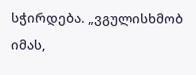სჭირდება. „ვგულისხმობ იმას,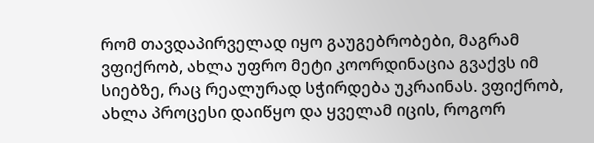რომ თავდაპირველად იყო გაუგებრობები, მაგრამ ვფიქრობ, ახლა უფრო მეტი კოორდინაცია გვაქვს იმ სიებზე, რაც რეალურად სჭირდება უკრაინას. ვფიქრობ, ახლა პროცესი დაიწყო და ყველამ იცის, როგორ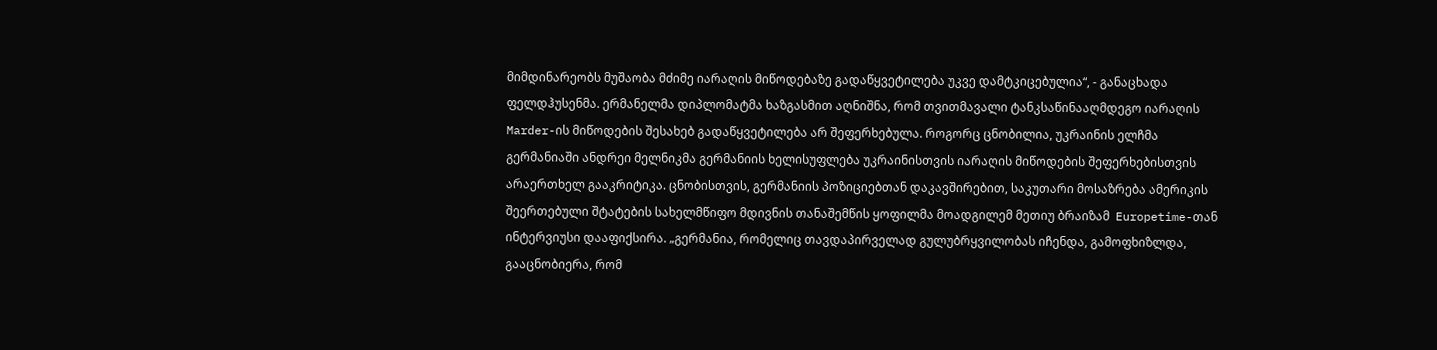მიმდინარეობს მუშაობა მძიმე იარაღის მიწოდებაზე გადაწყვეტილება უკვე დამტკიცებულია“, - განაცხადა ფელდჰუსენმა. ერმანელმა დიპლომატმა ხაზგასმით აღნიშნა, რომ თვითმავალი ტანკსაწინააღმდეგო იარაღის Marder-ის მიწოდების შესახებ გადაწყვეტილება არ შეფერხებულა. როგორც ცნობილია, უკრაინის ელჩმა გერმანიაში ანდრეი მელნიკმა გერმანიის ხელისუფლება უკრაინისთვის იარაღის მიწოდების შეფერხებისთვის არაერთხელ გააკრიტიკა. ცნობისთვის, გერმანიის პოზიციებთან დაკავშირებით, საკუთარი მოსაზრება ამერიკის შეერთებული შტატების სახელმწიფო მდივნის თანაშემწის ყოფილმა მოადგილემ მეთიუ ბრაიზამ  Europetime-თან ინტერვიუსი დააფიქსირა. „გერმანია, რომელიც თავდაპირველად გულუბრყვილობას იჩენდა, გამოფხიზლდა, გააცნობიერა, რომ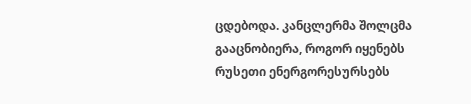ცდებოდა. კანცლერმა შოლცმა გააცნობიერა, როგორ იყენებს რუსეთი ენერგორესურსებს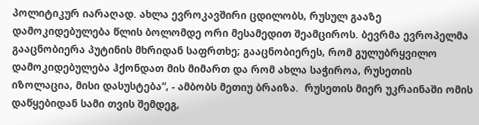პოლიტიკურ იარაღად. ახლა ევროკავშირი ცდილობს, რუსულ გააზე დამოკიდებულება წლის ბოლომდე ორი მესამედით შეამციროს. ბევრმა ევროპელმა გააცნობიერა პუტინის მხრიდან საფრთხე; გააცნობიერეს, რომ გულუბრყვილო დამოკიდებულება ჰქონდათ მის მიმართ და რომ ახლა საჭიროა, რუსეთის იზოლაცია, მისი დასუსტება“, - ამბობს მეთიუ ბრაიზა.  რუსეთის მიერ უკრაინაში ომის დაწყებიდან სამი თვის შემდეგ,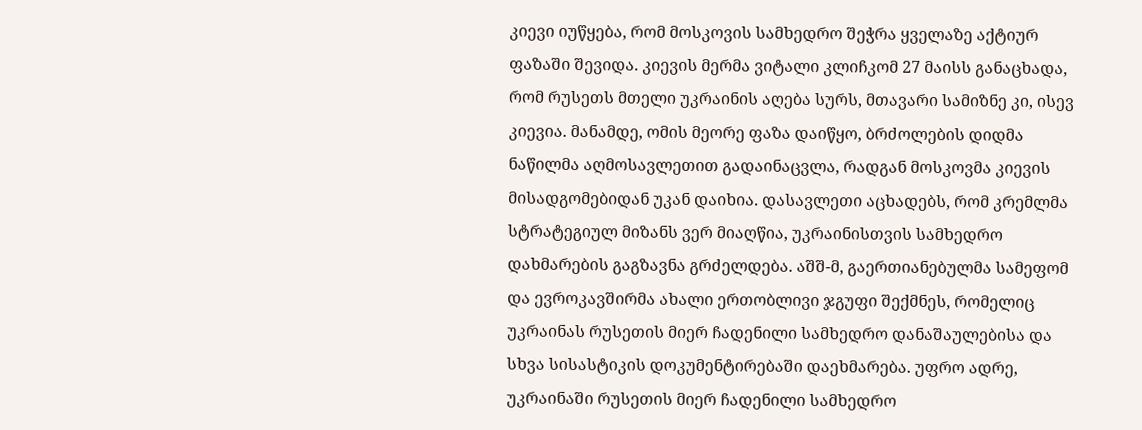კიევი იუწყება, რომ მოსკოვის სამხედრო შეჭრა ყველაზე აქტიურ ფაზაში შევიდა. კიევის მერმა ვიტალი კლიჩკომ 27 მაისს განაცხადა, რომ რუსეთს მთელი უკრაინის აღება სურს, მთავარი სამიზნე კი, ისევ კიევია. მანამდე, ომის მეორე ფაზა დაიწყო, ბრძოლების დიდმა ნაწილმა აღმოსავლეთით გადაინაცვლა, რადგან მოსკოვმა კიევის მისადგომებიდან უკან დაიხია. დასავლეთი აცხადებს, რომ კრემლმა სტრატეგიულ მიზანს ვერ მიაღწია, უკრაინისთვის სამხედრო დახმარების გაგზავნა გრძელდება. აშშ-მ, გაერთიანებულმა სამეფომ და ევროკავშირმა ახალი ერთობლივი ჯგუფი შექმნეს, რომელიც უკრაინას რუსეთის მიერ ჩადენილი სამხედრო დანაშაულებისა და სხვა სისასტიკის დოკუმენტირებაში დაეხმარება. უფრო ადრე, უკრაინაში რუსეთის მიერ ჩადენილი სამხედრო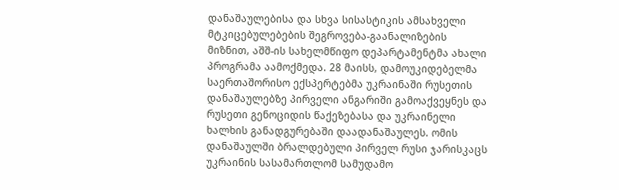დანაშაულებისა და სხვა სისასტიკის ამსახველი მტკიცებულებების შეგროვება-გაანალიზების მიზნით, აშშ-ის სახელმწიფო დეპარტამენტმა ახალი პროგრამა აამოქმედა. 28 მაისს, დამოუკიდებელმა საერთაშორისო ექსპერტებმა უკრაინაში რუსეთის დანაშაულებზე პირველი ანგარიში გამოაქვეყნეს და რუსეთი გენოციდის წაქეზებასა და უკრაინელი ხალხის განადგურებაში დაადანაშაულეს. ომის დანაშაულში ბრალდებული პირველ რუსი ჯარისკაცს უკრაინის სასამართლომ სამუდამო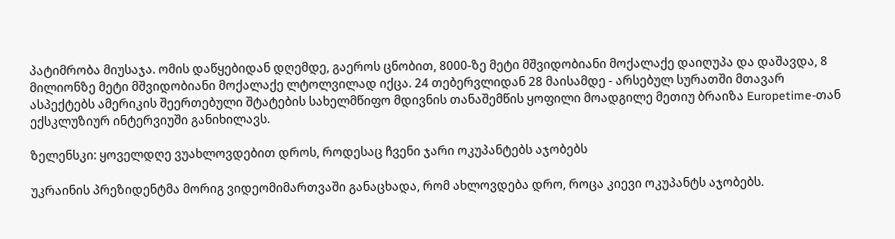პატიმრობა მიუსაჯა. ომის დაწყებიდან დღემდე, გაეროს ცნობით, 8000-ზე მეტი მშვიდობიანი მოქალაქე დაიღუპა და დაშავდა, 8 მილიონზე მეტი მშვიდობიანი მოქალაქე ლტოლვილად იქცა. 24 თებერვლიდან 28 მაისამდე - არსებულ სურათში მთავარ ასპექტებს ამერიკის შეერთებული შტატების სახელმწიფო მდივნის თანაშემწის ყოფილი მოადგილე მეთიუ ბრაიზა Europetime-თან ექსკლუზიურ ინტერვიუში განიხილავს.

ზელენსკი: ყოველდღე ვუახლოვდებით დროს, როდესაც ჩვენი ჯარი ოკუპანტებს აჯობებს

უკრაინის პრეზიდენტმა მორიგ ვიდეომიმართვაში განაცხადა, რომ ახლოვდება დრო, როცა კიევი ოკუპანტს აჯობებს.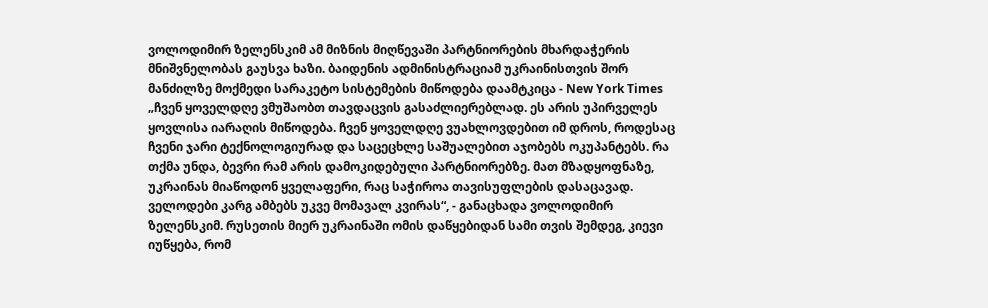ვოლოდიმირ ზელენსკიმ ამ მიზნის მიღწევაში პარტნიორების მხარდაჭერის მნიშვნელობას გაუსვა ხაზი. ბაიდენის ადმინისტრაციამ უკრაინისთვის შორ მანძილზე მოქმედი სარაკეტო სისტემების მიწოდება დაამტკიცა - New York Times „ჩვენ ყოველდღე ვმუშაობთ თავდაცვის გასაძლიერებლად. ეს არის უპირველეს ყოვლისა იარაღის მიწოდება. ჩვენ ყოველდღე ვუახლოვდებით იმ დროს, როდესაც ჩვენი ჯარი ტექნოლოგიურად და საცეცხლე საშუალებით აჯობებს ოკუპანტებს. რა თქმა უნდა, ბევრი რამ არის დამოკიდებული პარტნიორებზე. მათ მზადყოფნაზე, უკრაინას მიაწოდონ ყველაფერი, რაც საჭიროა თავისუფლების დასაცავად. ველოდები კარგ ამბებს უკვე მომავალ კვირას“, - განაცხადა ვოლოდიმირ ზელენსკიმ. რუსეთის მიერ უკრაინაში ომის დაწყებიდან სამი თვის შემდეგ, კიევი იუწყება, რომ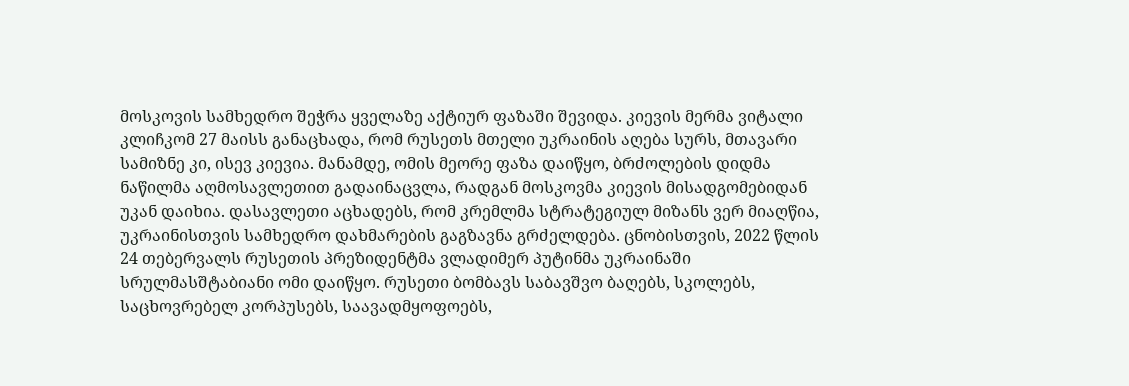მოსკოვის სამხედრო შეჭრა ყველაზე აქტიურ ფაზაში შევიდა. კიევის მერმა ვიტალი კლიჩკომ 27 მაისს განაცხადა, რომ რუსეთს მთელი უკრაინის აღება სურს, მთავარი სამიზნე კი, ისევ კიევია. მანამდე, ომის მეორე ფაზა დაიწყო, ბრძოლების დიდმა ნაწილმა აღმოსავლეთით გადაინაცვლა, რადგან მოსკოვმა კიევის მისადგომებიდან უკან დაიხია. დასავლეთი აცხადებს, რომ კრემლმა სტრატეგიულ მიზანს ვერ მიაღწია, უკრაინისთვის სამხედრო დახმარების გაგზავნა გრძელდება. ცნობისთვის, 2022 წლის 24 თებერვალს რუსეთის პრეზიდენტმა ვლადიმერ პუტინმა უკრაინაში სრულმასშტაბიანი ომი დაიწყო. რუსეთი ბომბავს საბავშვო ბაღებს, სკოლებს, საცხოვრებელ კორპუსებს, საავადმყოფოებს,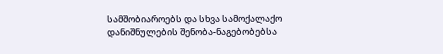სამშობიაროებს და სხვა სამოქალაქო დანიშნულების შენობა-ნაგებობებსა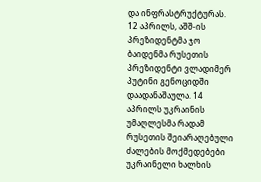და ინფრასტრუქტურას. 12 აპრილს, აშშ-ის პრეზიდენტმა ჯო ბაიდენმა რუსეთის პრეზიდენტი ვლადიმერ პუტინი გენოციდში დაადანაშაულა. 14 აპრილს უკრაინის უმაღლესმა რადამ რუსეთის შეიარაღებული ძალების მოქმედებები უკრაინელი ხალხის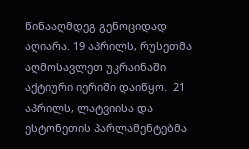წინააღმდეგ გენოციდად აღიარა. 19 აპრილს, რუსეთმა აღმოსავლეთ უკრაინაში აქტიური იერიში დაიწყო.  21 აპრილს, ლატვიისა და ესტონეთის პარლამენტებმა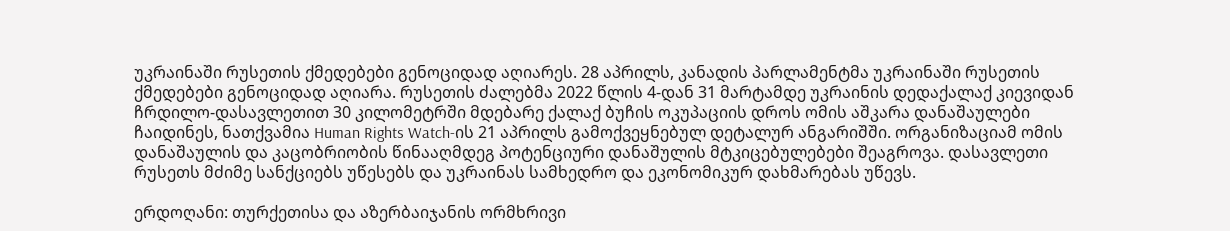უკრაინაში რუსეთის ქმედებები გენოციდად აღიარეს. 28 აპრილს, კანადის პარლამენტმა უკრაინაში რუსეთის ქმედებები გენოციდად აღიარა. რუსეთის ძალებმა 2022 წლის 4-დან 31 მარტამდე უკრაინის დედაქალაქ კიევიდან ჩრდილო-დასავლეთით 30 კილომეტრში მდებარე ქალაქ ბუჩის ოკუპაციის დროს ომის აშკარა დანაშაულები ჩაიდინეს, ნათქვამია Human Rights Watch-ის 21 აპრილს გამოქვეყნებულ დეტალურ ანგარიშში. ორგანიზაციამ ომის დანაშაულის და კაცობრიობის წინააღმდეგ პოტენციური დანაშულის მტკიცებულებები შეაგროვა. დასავლეთი რუსეთს მძიმე სანქციებს უწესებს და უკრაინას სამხედრო და ეკონომიკურ დახმარებას უწევს.

ერდოღანი: თურქეთისა და აზერბაიჯანის ორმხრივი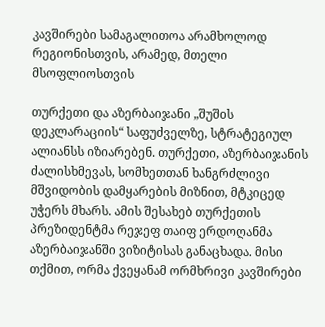კავშირები სამაგალითოა არამხოლოდ რეგიონისთვის, არამედ, მთელი მსოფლიოსთვის

თურქეთი და აზერბაიჯანი „შუშoს დეკლარაციის“ საფუძველზე, სტრატეგიულ ალიანსს იზიარებენ. თურქეთი, აზერბაიჯანის ძალისხმევას, სომხეთთან ხანგრძლივი მშვიდობის დამყარების მიზნით, მტკიცედ უჭერს მხარს. ამის შესახებ თურქეთის პრეზიდენტმა რეჯეფ თაიფ ერდოღანმა აზერბაიჯანში ვიზიტისას განაცხადა. მისი თქმით, ორმა ქვეყანამ ორმხრივი კავშირები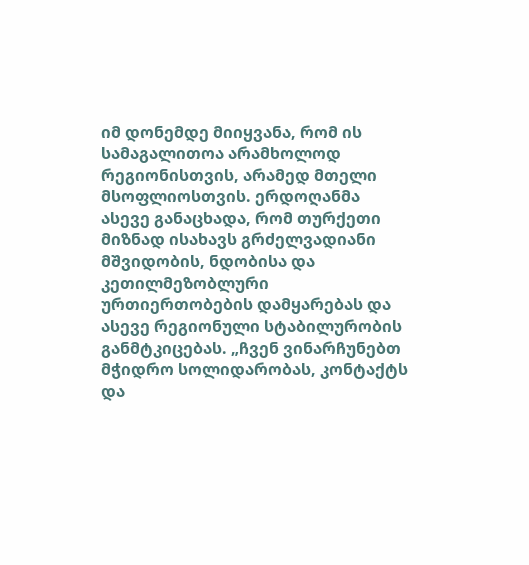იმ დონემდე მიიყვანა, რომ ის სამაგალითოა არამხოლოდ რეგიონისთვის, არამედ მთელი მსოფლიოსთვის. ერდოღანმა ასევე განაცხადა, რომ თურქეთი მიზნად ისახავს გრძელვადიანი მშვიდობის, ნდობისა და კეთილმეზობლური ურთიერთობების დამყარებას და ასევე რეგიონული სტაბილურობის განმტკიცებას. „ჩვენ ვინარჩუნებთ მჭიდრო სოლიდარობას, კონტაქტს და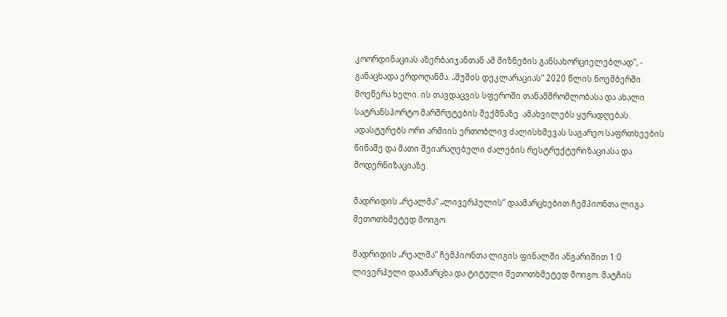კოორდინაციას აზერბაიჯანთან ამ მიზნების განსახორციელებლად“, - განაცხადა ერდოღანმა. „შუშoს დეკლარაციას“ 2020 წლის ნოემბერში მოეწერა ხელი. ის თავდაცვის სფეროში თანამშრომლობასა და ახალი სატრანსპორტო მარშრუტების შექმნაზე  ამახვილებს ყურადღებას. ადასტურებს ორი არმიის ერთობლივ ძალისხმევას საგარეო საფრთხეების წინაშე და მათი შეიარაღებული ძალების რესტრუქტურიზაციასა და მოდერნიზაციაზე.

მადრიდის „რეალმა“ „ლივერპულის“ დაამარცხებით ჩემპიონთა ლიგა მეთოთხმეტედ მოიგო

მადრიდის „რეალმა“ ჩემპიონთა ლიგის ფინალში ანგარიშით 1:0 ლივერპული დაამარცხა და ტიტული მეთოთხმეტედ მოიგო. მატჩის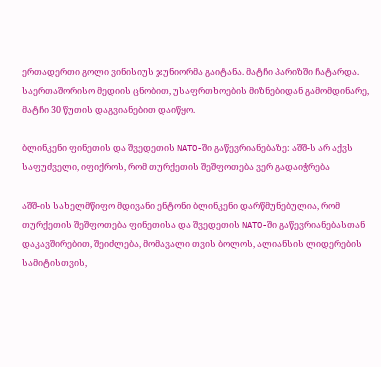ერთადერთი გოლი ვინისიუს ჯუნიორმა გაიტანა. მატჩი პარიზში ჩატარდა. საერთაშორისო მედიის ცნობით, უსაფრთხოების მიზნებიდან გამომდინარე, მატჩი 30 წუთის დაგვიანებით დაიწყო.

ბლინკენი ფინეთის და შვედეთის NATO-ში გაწევრიანებაზე: აშშ-ს არ აქვს საფუძველი, იფიქროს, რომ თურქეთის შეშფოთება ვერ გადაიჭრება

აშშ-ის სახელმწიფო მდივანი ენტონი ბლინკენი დარწმუნებულია, რომ თურქეთის შეშფოთება ფინეთისა და შვედეთის NATO-ში გაწევრიანებასთან დაკავშირებით, შეიძლება, მომავალი თვის ბოლოს, ალიანსის ლიდერების სამიტისთვის,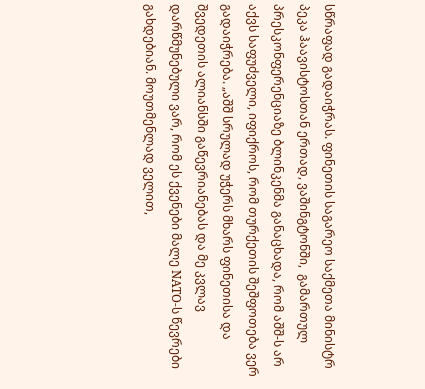სწრაფად გადაიჭრას. ფინეთის საგარეო საქმეთა მინისტრ პეკა ჰაავისტოსთან ერთად, ვაშინგტონში,  გამართულ პრესკონფერენციაზე ბლინკენმა განაცხადა, რომ აშშ-ს არ აქვს საფუძველი, იფიქროს, რომ თურქეთის შეშფოთება ვერ გადაიჭრება. „აშშ სრულად უჭერს მხარს ფინეთისა და შვედეთის ალიანსში გაწევრიანებას და მე კვლავ დარწმუნებული ვარ, რომ ეს ქვენები მალე NATO-ს წევრები გახდებიან. მოუთმენლად ველით,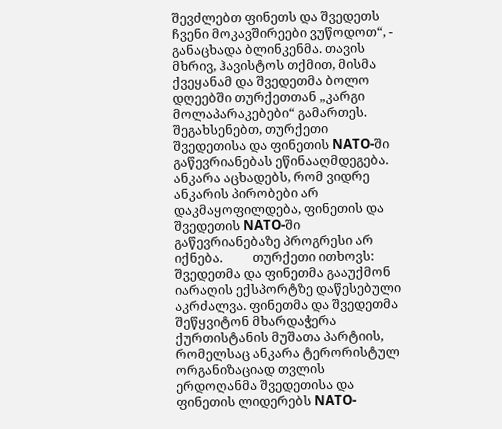შევძლებთ ფინეთს და შვედეთს ჩვენი მოკავშირეები ვუწოდოთ“, - განაცხადა ბლინკენმა. თავის მხრივ, ჰავისტოს თქმით, მისმა ქვეყანამ და შვედეთმა ბოლო დღეებში თურქეთთან „კარგი მოლაპარაკებები“ გამართეს. შეგახსენებთ, თურქეთი შვედეთისა და ფინეთის NATO-ში გაწევრიანებას ეწინააღმდეგება. ანკარა აცხადებს, რომ ვიდრე ანკარის პირობები არ დაკმაყოფილდება, ფინეთის და შვედეთის NATO-ში გაწევრიანებაზე პროგრესი არ იქნება.          თურქეთი ითხოვს: შვედეთმა და ფინეთმა გააუქმონ იარაღის ექსპორტზე დაწესებული აკრძალვა. ფინეთმა და შვედეთმა შეწყვიტონ მხარდაჭერა ქურთისტანის მუშათა პარტიის, რომელსაც ანკარა ტერორისტულ ორგანიზაციად თვლის ერდოღანმა შვედეთისა და ფინეთის ლიდერებს NATO-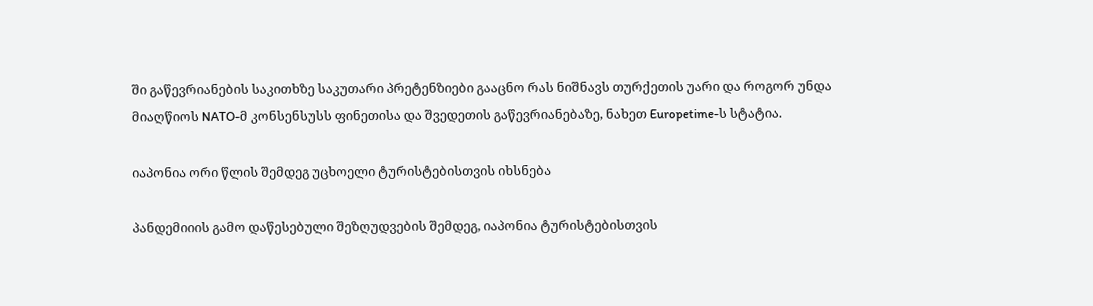ში გაწევრიანების საკითხზე საკუთარი პრეტენზიები გააცნო რას ნიშნავს თურქეთის უარი და როგორ უნდა მიაღწიოს NATO-მ კონსენსუსს ფინეთისა და შვედეთის გაწევრიანებაზე, ნახეთ Europetime-ს სტატია.

იაპონია ორი წლის შემდეგ უცხოელი ტურისტებისთვის იხსნება

პანდემიიის გამო დაწესებული შეზღუდვების შემდეგ, იაპონია ტურისტებისთვის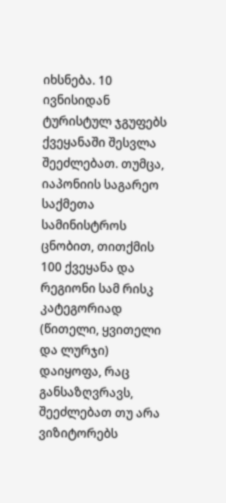იხსნება. 10 ივნისიდან ტურისტულ ჯგუფებს ქვეყანაში შესვლა შეეძლებათ. თუმცა, იაპონიის საგარეო საქმეთა სამინისტროს ცნობით, თითქმის 100 ქვეყანა და რეგიონი სამ რისკ კატეგორიად (წითელი, ყვითელი და ლურჯი) დაიყოფა, რაც განსაზღვრავს, შეეძლებათ თუ არა ვიზიტორებს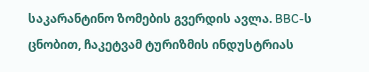საკარანტინო ზომების გვერდის ავლა. BBC-ს ცნობით, ჩაკეტვამ ტურიზმის ინდუსტრიას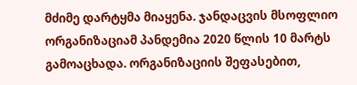მძიმე დარტყმა მიაყენა. ჯანდაცვის მსოფლიო ორგანიზაციამ პანდემია 2020 წლის 10 მარტს გამოაცხადა. ორგანიზაციის შეფასებით,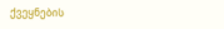ქვეყნების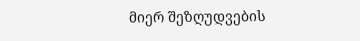მიერ შეზღუდვების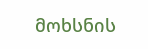მოხსნის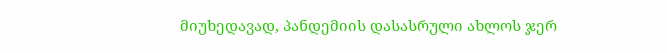მიუხედავად, პანდემიის დასასრული ახლოს ჯერ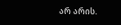არ არის.